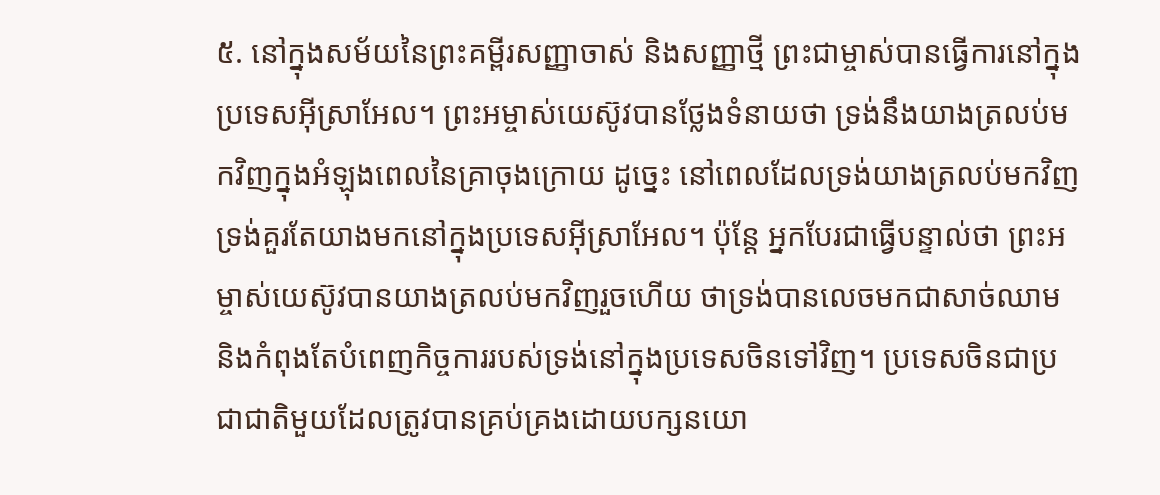៥. នៅក្នុងសម័យនៃព្រះគម្ពីរសញ្ញាចាស់ និងសញ្ញាថ្មី ព្រះជាម្ចាស់បានធ្វើការនៅក្នុងប្រទេសអ៊ីស្រាអែល។ ព្រះអម្ចាស់យេស៊ូវបានថ្លែងទំនាយថា ទ្រង់នឹងយាងត្រលប់មកវិញក្នុងអំឡុងពេលនៃគ្រាចុងក្រោយ ដូច្នេះ នៅពេលដែលទ្រង់យាងត្រលប់មកវិញ ទ្រង់គួរតែយាងមកនៅក្នុងប្រទេសអ៊ីស្រាអែល។ ប៉ុន្តែ អ្នកបែរជាធ្វើបន្ទាល់ថា ព្រះអម្ចាស់យេស៊ូវបានយាងត្រលប់មកវិញរួចហើយ ថាទ្រង់បានលេចមកជាសាច់ឈាម និងកំពុងតែបំពេញកិច្ចការរបស់ទ្រង់នៅក្នុងប្រទេសចិនទៅវិញ។ ប្រទេសចិនជាប្រជាជាតិមួយដែលត្រូវបានគ្រប់គ្រងដោយបក្សនយោ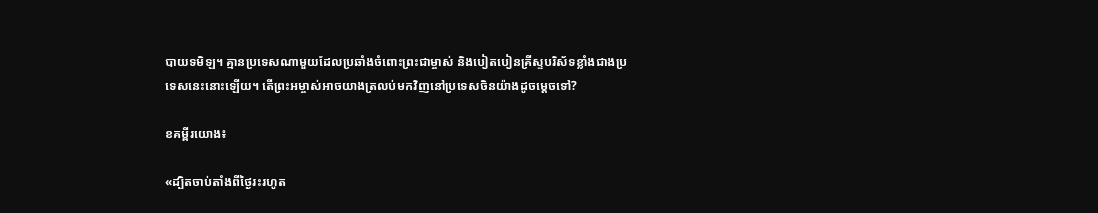បាយទមិឡ។ គ្មានប្រទេសណាមួយដែលប្រឆាំងចំពោះព្រះជាម្ចាស់ និងបៀតបៀនគ្រីស្ទបរិស័ទខ្លាំងជាងប្រទេសនេះនោះឡើយ។ តើព្រះអម្ចាស់អាចយាងត្រលប់មកវិញនៅប្រទេសចិនយ៉ាងដូចម្ដេចទៅ?

ខគម្ពីរយោង៖

«ដ្បិតចាប់តាំងពីថ្ងៃរះរហូត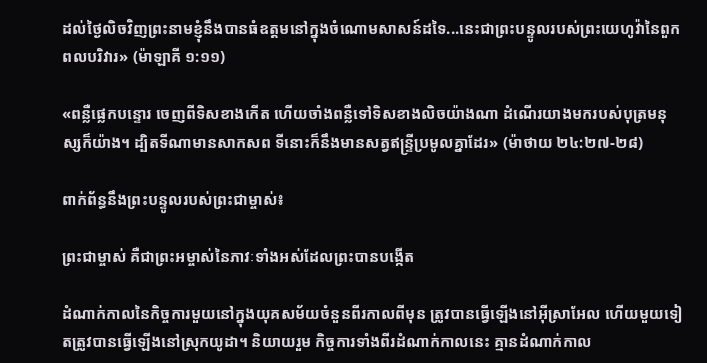ដល់ថ្ងៃលិចវិញព្រះនាមខ្ញុំនឹងបានធំឧត្ដមនៅក្នុងចំណោមសាសន៍ដទៃ...នេះជាព្រះបន្ទូលរបស់ព្រះយេហូវ៉ានៃពួកពលបរិវារ» (ម៉ាឡាគី ១:១១)

«ពន្លឺផ្លេកបន្ទោរ ចេញពីទិសខាងកើត ហើយចាំងពន្លឺទៅទិសខាងលិចយ៉ាងណា ដំណើរយាងមករបស់បុត្រមនុស្សក៏យ៉ាង។ ដ្បិតទីណាមានសាកសព ទីនោះក៏នឹងមានសត្វឥន្ទ្រីប្រមូលគ្នាដែរ» (ម៉ាថាយ ២៤:២៧-២៨)

ពាក់ព័ន្ធនឹងព្រះបន្ទូលរបស់ព្រះជាម្ចាស់៖

ព្រះជាម្ចាស់ គឺជាព្រះអម្ចាស់នៃភាវៈទាំងអស់ដែលព្រះបានបង្កើត

ដំណាក់កាលនៃកិច្ចការមួយនៅក្នុងយុគសម័យចំនួនពីរកាលពីមុន ត្រូវបានធ្វើឡើងនៅអ៊ីស្រាអែល ហើយមួយទៀតត្រូវបានធ្វើឡើងនៅស្រុកយូដា។ និយាយរួម កិច្ចការទាំងពីរដំណាក់កាលនេះ គ្មានដំណាក់កាល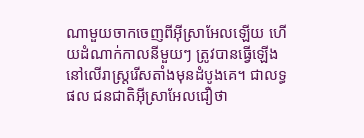ណាមួយចាកចេញពីអ៊ីស្រាអែលឡើយ ហើយដំណាក់កាលនីមួយៗ ត្រូវបានធ្វើឡើងនៅលើរាស្រ្តរើសតាំងមុនដំបូងគេ។ ជាលទ្ធផល ជនជាតិអ៊ីស្រាអែលជឿថា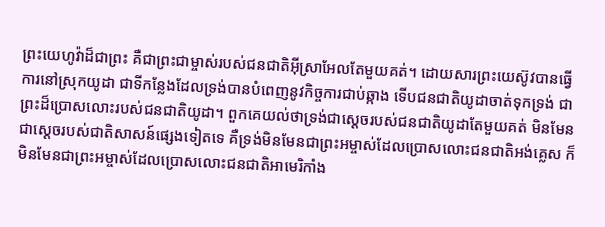ព្រះយេហូវ៉ាដ៏ជាព្រះ គឺជាព្រះជាម្ចាស់របស់ជនជាតិអ៊ីស្រាអែលតែមួយគត់។ ដោយសារព្រះយេស៊ូវបានធ្វើការនៅស្រុកយូដា ជាទីកន្លែងដែលទ្រង់បានបំពេញនូវកិច្ចការជាប់ឆ្កាង ទើបជនជាតិយូដាចាត់ទុកទ្រង់ ជាព្រះដ៏ប្រោសលោះរបស់ជនជាតិយូដា។ ពួកគេយល់ថាទ្រង់ជាស្តេចរបស់ជនជាតិយូដាតែមួយគត់ មិនមែនជាស្ដេចរបស់ជាតិសាសន៍ផ្សេងទៀតទេ គឺទ្រង់មិនមែនជាព្រះអម្ចាស់ដែលប្រោសលោះជនជាតិអង់គ្លេស ក៏មិនមែនជាព្រះអម្ចាស់ដែលប្រោសលោះជនជាតិអាមេរិកាំង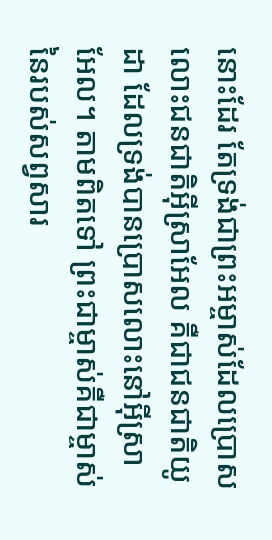នោះដែរ តែទ្រង់ជាព្រះអម្ចាស់ដែលប្រោសលោះជនជាតិអ៊ីស្រាអែល គឺជាជនជាតិយូដា ដែលទ្រង់បានប្រោសលោះនៅអ៊ីស្រាអែល។ តាមពិតទៅ ព្រះជាម្ចាស់គឺជាម្ចាស់នៃរបស់សព្វសារ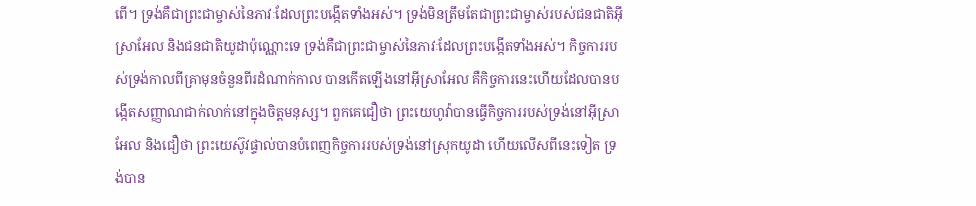ពើ។ ទ្រង់គឺជាព្រះជាម្ចាស់នៃភាវៈដែលព្រះបង្កើតទាំងអស់។ ទ្រង់មិនត្រឹមតែជាព្រះជាម្ចាស់របស់ជនជាតិអ៊ីស្រាអែល និងជនជាតិយូដាប៉ុណ្ណោះទេ ទ្រង់គឺជាព្រះជាម្ចាស់នៃភាវៈដែលព្រះបង្កើតទាំងអស់។ កិច្ចការរបស់ទ្រង់កាលពីគ្រាមុនចំនួនពីរដំណាក់កាល បានកើតឡើងនៅអ៊ីស្រាអែល គឺកិច្ចការនេះហើយដែលបានបង្កើតសញ្ញាណជាក់លាក់នៅក្នុងចិត្តមនុស្ស។ ពួកគេជឿថា ព្រះយេហូវ៉ាបានធ្វើកិច្ចការរបស់ទ្រង់នៅអ៊ីស្រាអែល និងជឿថា ព្រះយេស៊ូវផ្ទាល់បានបំពេញកិច្ចការរបស់ទ្រង់នៅស្រុកយូដា ហើយលើសពីនេះទៀត ទ្រង់បាន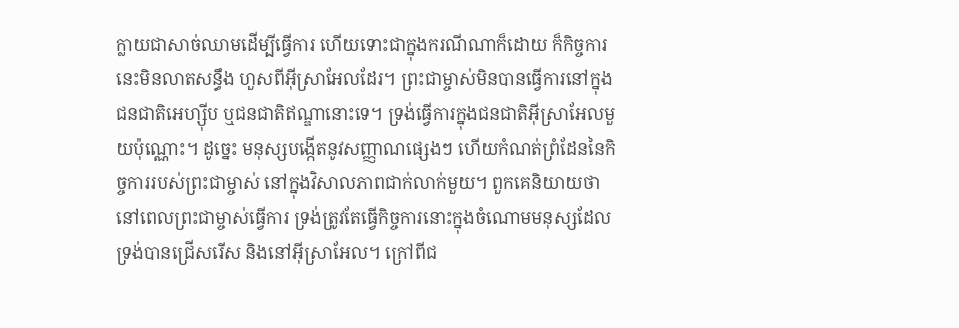ក្លាយជាសាច់ឈាមដើម្បីធ្វើការ ហើយទោះជាក្នុងករណីណាក៏ដោយ ក៏កិច្ចការនេះមិនលាតសន្ធឹង ហួសពីអ៊ីស្រាអែលដែរ។ ព្រះជាម្ចាស់មិនបានធ្វើការនៅក្នុងជនជាតិអេហ្ស៊ីប ឬជនជាតិឥណ្ឌានោះទេ។ ទ្រង់ធ្វើការក្នុងជនជាតិអ៊ីស្រាអែលមួយប៉ុណ្ណោះ។ ដូច្នេះ មនុស្សបង្កើតនូវសញ្ញាណផ្សេងៗ ហើយកំណត់ព្រំដែននៃកិច្ចការរបស់ព្រះជាម្ចាស់ នៅក្នុងវិសាលភាពជាក់លាក់មួយ។ ពួកគេនិយាយថា នៅពេលព្រះជាម្ចាស់ធ្វើការ ទ្រង់ត្រូវតែធ្វើកិច្ចការនោះក្នុងចំណោមមនុស្សដែលទ្រង់បានជ្រើសរើស និងនៅអ៊ីស្រាអែល។ ក្រៅពីជ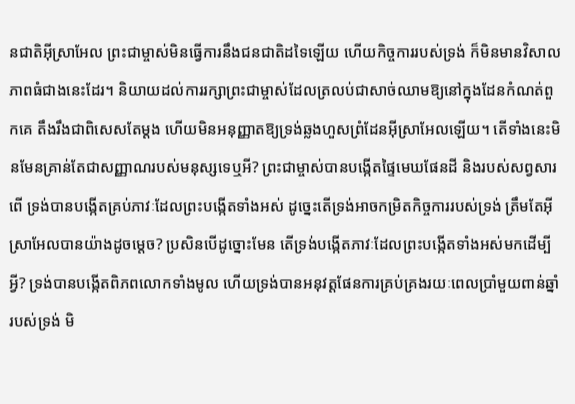នជាតិអ៊ីស្រាអែល ព្រះជាម្ចាស់មិនធ្វើការនឹងជនជាតិដទៃឡើយ ហើយកិច្ចការរបស់ទ្រង់ ក៏មិនមានវិសាលភាពធំជាងនេះដែរ។ និយាយដល់ការរក្សាព្រះជាម្ចាស់ដែលត្រលប់ជាសាច់ឈាមឱ្យនៅក្នុងដែនកំណត់ពួកគេ តឹងរឹងជាពិសេសតែម្ដង ហើយមិនអនុញ្ញាតឱ្យទ្រង់ឆ្លងហួសព្រំដែនអ៊ីស្រាអែលឡើយ។ តើទាំងនេះមិនមែនគ្រាន់តែជាសញ្ញាណរបស់មនុស្សទេឬអី? ព្រះជាម្ចាស់បានបង្កើតផ្ទៃមេឃផែនដី និងរបស់សព្វសារពើ ទ្រង់បានបង្កើតគ្រប់ភាវៈដែលព្រះបង្កើតទាំងអស់ ដូច្នេះតើទ្រង់អាចកម្រិតកិច្ចការរបស់ទ្រង់ ត្រឹមតែអ៊ីស្រាអែលបានយ៉ាងដូចម្តេច? ប្រសិនបើដូច្នោះមែន តើទ្រង់បង្កើតភាវៈដែលព្រះបង្កើតទាំងអស់មកដើម្បីអ្វី? ទ្រង់បានបង្កើតពិភពលោកទាំងមូល ហើយទ្រង់បានអនុវត្តផែនការគ្រប់គ្រងរយៈពេលប្រាំមួយពាន់ឆ្នាំរបស់ទ្រង់ មិ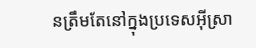នត្រឹមតែនៅក្នុងប្រទេសអ៊ីស្រា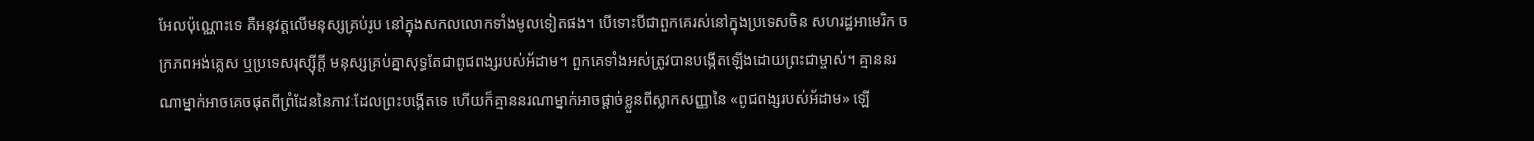អែលប៉ុណ្ណោះទេ គឺអនុវត្តលើមនុស្សគ្រប់រូប នៅក្នុងសកលលោកទាំងមូលទៀតផង។ បើទោះបីជាពួកគេរស់នៅក្នុងប្រទេសចិន សហរដ្ឋអាមេរិក ចក្រភពអង់គ្លេស ឬប្រទេសរុស្ស៊ីក្តី មនុស្សគ្រប់គ្នាសុទ្ធតែជាពូជពង្សរបស់អ័ដាម។ ពួកគេទាំងអស់ត្រូវបានបង្កើតឡើងដោយព្រះជាម្ចាស់។ គ្មាននរណាម្នាក់អាចគេចផុតពីព្រំដែននៃភាវៈដែលព្រះបង្កើតទេ ហើយក៏គ្មាននរណាម្នាក់អាចផ្ដាច់ខ្លួនពីស្លាកសញ្ញានៃ «ពូជពង្សរបស់អ័ដាម» ឡើ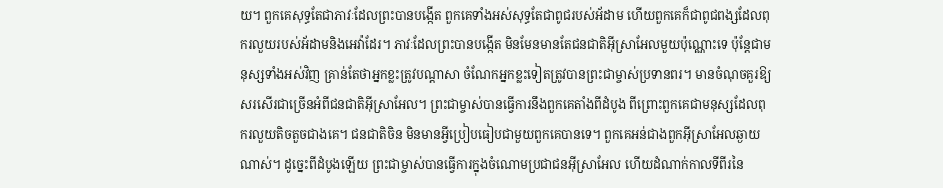យ។ ពួកគេសុទ្ធតែជាភាវៈដែលព្រះបានបង្កើត ពួកគេទាំងអស់សុទ្ធតែជាពូជរបស់អ័ដាម ហើយពួកគេក៏ជាពូជពង្សដែលពុករលួយរបស់អ័ដាមនិងអេវ៉ាដែរ។ ភាវៈដែលព្រះបានបង្កើត មិនមែនមានតែជនជាតិអ៊ីស្រាអែលមួយប៉ុណ្ណោះទេ ប៉ុន្តែជាមនុស្សទាំងអស់វិញ គ្រាន់តែថាអ្នកខ្លះត្រូវបណ្តាសា ចំណែកអ្នកខ្លះទៀតត្រូវបានព្រះជាម្ចាស់ប្រទានពរ។ មានចំណុចគួរឱ្យសរសើរជាច្រើនអំពីជនជាតិអ៊ីស្រាអែល។ ព្រះជាម្ចាស់បានធ្វើការនឹងពួកគេតាំងពីដំបូង ពីព្រោះពួកគេជាមនុស្សដែលពុករលួយតិចតួចជាងគេ។ ជនជាតិចិន មិនមានអ្វីប្រៀបធៀបជាមួយពួកគេបានទេ។ ពួកគេអន់ជាងពួកអ៊ីស្រាអែលឆ្ងាយណាស់។ ដូច្នេះពីដំបូងឡើយ ព្រះជាម្ចាស់បានធ្វើការក្នុងចំណោមប្រជាជនអ៊ីស្រាអែល ហើយដំណាក់កាលទីពីរនៃ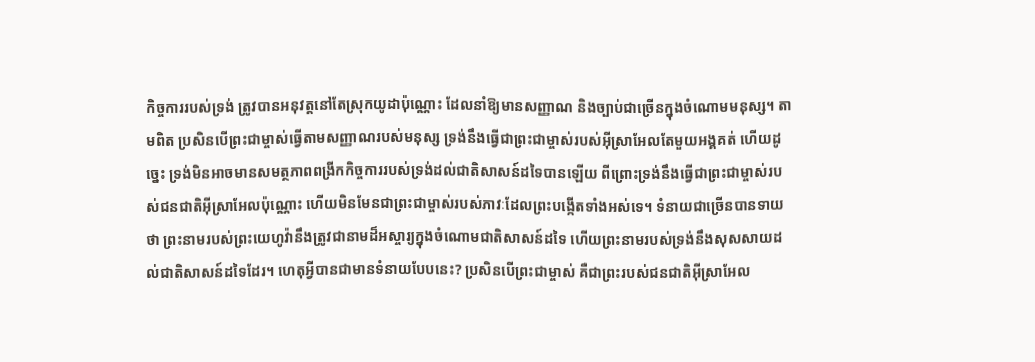កិច្ចការរបស់ទ្រង់ ត្រូវបានអនុវត្តនៅតែស្រុកយូដាប៉ុណ្ណោះ ដែលនាំឱ្យមានសញ្ញាណ និងច្បាប់ជាច្រើនក្នុងចំណោមមនុស្ស។ តាមពិត ប្រសិនបើព្រះជាម្ចាស់ធ្វើតាមសញ្ញាណរបស់មនុស្ស ទ្រង់នឹងធ្វើជាព្រះជាម្ចាស់របស់អ៊ីស្រាអែលតែមួយអង្គគត់ ហើយដូច្នេះ ទ្រង់មិនអាចមានសមត្ថភាពពង្រីកកិច្ចការរបស់ទ្រង់ដល់ជាតិសាសន៍ដទៃបានឡើយ ពីព្រោះទ្រង់នឹងធ្វើជាព្រះជាម្ចាស់របស់ជនជាតិអ៊ីស្រាអែលប៉ុណ្ណោះ ហើយមិនមែនជាព្រះជាម្ចាស់របស់ភាវៈដែលព្រះបង្កើតទាំងអស់ទេ។ ទំនាយជាច្រើនបានទាយថា ព្រះនាមរបស់ព្រះយេហូវ៉ានឹងត្រូវជានាមដ៏អស្ចារ្យក្នុងចំណោមជាតិសាសន៍ដទៃ ហើយព្រះនាមរបស់ទ្រង់នឹងសុសសាយដល់ជាតិសាសន៍ដទៃដែរ។ ហេតុអ្វីបានជាមានទំនាយបែបនេះ? ប្រសិនបើព្រះជាម្ចាស់ គឺជាព្រះរបស់ជនជាតិអ៊ីស្រាអែល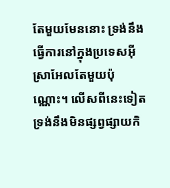តែមួយមែននោះ ទ្រង់នឹងធ្វើការនៅក្នុងប្រទេសអ៊ីស្រាអែលតែមួយប៉ុណ្ណោះ។ លើសពីនេះទៀត ទ្រង់នឹងមិនផ្សព្វផ្សាយកិ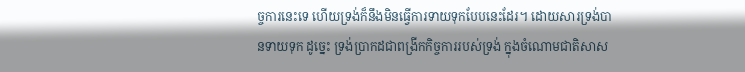ច្ចការនេះទេ ហើយទ្រង់ក៏នឹងមិនធ្វើការទាយទុកបែបនេះដែរ។ ដោយសារទ្រង់បានទាយទុក ដូច្នេះ ទ្រង់ប្រាកដជាពង្រីកកិច្ចការរបស់ទ្រង់ ក្នុងចំណោមជាតិសាស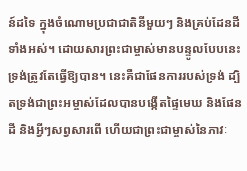ន៍ដទៃ ក្នុងចំណោមប្រជាជាតិនីមួយៗ និងគ្រប់ដែនដីទាំងអស់។ ដោយសារព្រះជាម្ចាស់មានបន្ទូលបែបនេះ ទ្រង់ត្រូវតែធ្វើឱ្យបាន។ នេះគឺជាផែនការរបស់ទ្រង់ ដ្បិតទ្រង់ជាព្រះអម្ចាស់ដែលបានបង្កើតផ្ទៃមេឃ និងផែនដី និងអ្វីៗសព្វសារពើ ហើយជាព្រះជាម្ចាស់នៃភាវៈ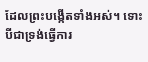ដែលព្រះបង្កើតទាំងអស់។ ទោះបីជាទ្រង់ធ្វើការ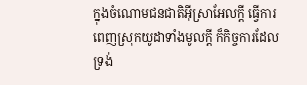ក្នុងចំណោមជនជាតិអ៊ីស្រាអែលក្ដី ធ្វើការពេញស្រុកយូដាទាំងមូលក្ដី ក៏កិច្ចការដែលទ្រង់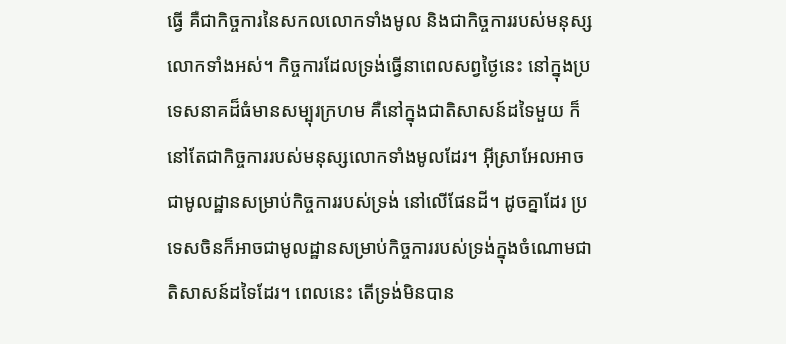ធ្វើ គឺជាកិច្ចការនៃសកលលោកទាំងមូល និងជាកិច្ចការរបស់មនុស្សលោកទាំងអស់។ កិច្ចការដែលទ្រង់ធ្វើនាពេលសព្វថ្ងៃនេះ នៅក្នុងប្រទេសនាគដ៏ធំមានសម្បុរក្រហម គឺនៅក្នុងជាតិសាសន៍ដទៃមួយ ក៏នៅតែជាកិច្ចការរបស់មនុស្សលោកទាំងមូលដែរ។ អ៊ីស្រាអែលអាចជាមូលដ្ឋានសម្រាប់កិច្ចការរបស់ទ្រង់ នៅលើផែនដី។ ដូចគ្នាដែរ ប្រទេសចិនក៏អាចជាមូលដ្ឋានសម្រាប់កិច្ចការរបស់ទ្រង់ក្នុងចំណោមជាតិសាសន៍ដទៃដែរ។ ពេលនេះ តើទ្រង់មិនបាន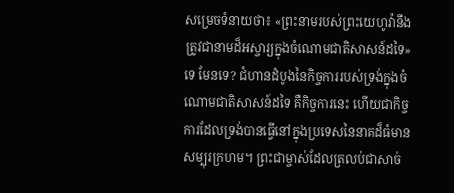សម្រេចទំនាយថា៖ «ព្រះនាមរបស់ព្រះយេហូវ៉ានឹងត្រូវជានាមដ៏អស្ចារ្យក្នុងចំណោមជាតិសាសន៍ដទៃ» ទេ មែនទេ? ជំហានដំបូងនៃកិច្ចការរបស់ទ្រង់ក្នុងចំណោមជាតិសាសន៍ដទៃ គឺកិច្ចការនេះ ហើយជាកិច្ចការដែលទ្រង់បានធ្វើនៅក្នុងប្រទេសនៃនាគដ៏ធំមានសម្បុរក្រហម។ ព្រះជាម្ចាស់ដែលត្រលប់ជាសាច់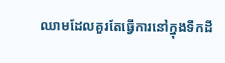ឈាមដែលគួរតែធ្វើការនៅក្នុងទឹកដី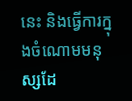នេះ និងធ្វើការក្នុងចំណោមមនុស្សដែ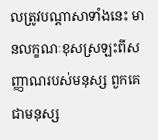លត្រូវបណ្ដាសាទាំងនេះ មានលក្ខណៈខុសស្រឡះពីសញ្ញាណរបស់មនុស្ស ពួកគេជាមនុស្ស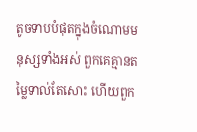តូចទាបបំផុតក្នុងចំណោមមនុស្សទាំងអស់ ពួកគេគ្មានតម្លៃទាល់តែសោះ ហើយពួក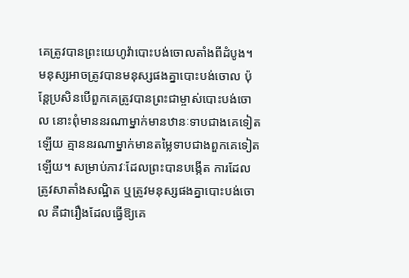គេត្រូវបានព្រះយេហូវ៉ាបោះបង់ចោលតាំងពីដំបូង។ មនុស្សអាចត្រូវបានមនុស្សផងគ្នាបោះបង់ចោល ប៉ុន្តែប្រសិនបើពួកគេត្រូវបានព្រះជាម្ចាស់បោះបង់ចោល នោះពុំមាននរណាម្នាក់មានឋានៈទាបជាងគេទៀតឡើយ គ្មាននរណាម្នាក់មានតម្លៃទាបជាងពួកគេទៀតឡើយ។ សម្រាប់ភាវៈដែលព្រះបានបង្កើត ការដែលត្រូវសាតាំងសណ្ឋិត ឬត្រូវមនុស្សផងគ្នាបោះបង់ចោល គឺជារឿងដែលធ្វើឱ្យគេ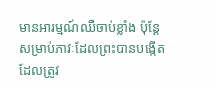មានអារម្មណ៍ឈឺចាប់ខ្លាំង ប៉ុន្តែសម្រាប់ភាវៈដែលព្រះបានបង្កើតដែលត្រូវ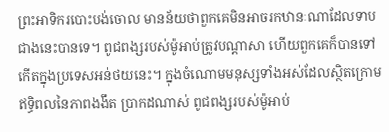ព្រះអាទិករបោះបង់ចោល មានន័យថាពួកគេមិនអាចរកឋានៈណាដែលទាបជាងនេះបានទេ។ ពូជពង្សរបស់ម៉ូអាប់ត្រូវបណ្តាសា ហើយពួកគេក៏បានទៅកើតក្នុងប្រទេសអន់ថយនេះ។ ក្នុងចំណោមមនុស្សទាំងអស់ដែលស្ថិតក្រោមឥទ្ធិពលនៃភាពងងឹត ប្រាកដណាស់ ពូជពង្សរបស់ម៉ូអាប់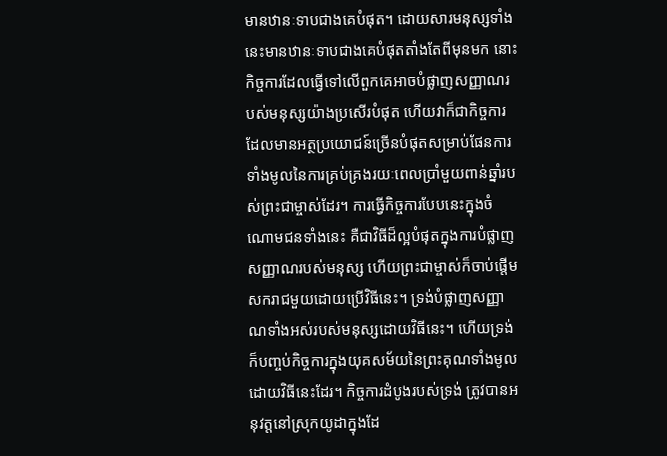មានឋានៈទាបជាងគេបំផុត។ ដោយសារមនុស្សទាំងនេះមានឋានៈទាបជាងគេបំផុតតាំងតែពីមុនមក នោះកិច្ចការដែលធ្វើទៅលើពួកគេអាចបំផ្លាញសញ្ញាណរបស់មនុស្សយ៉ាងប្រសើរបំផុត ហើយវាក៏ជាកិច្ចការដែលមានអត្ថប្រយោជន៍ច្រើនបំផុតសម្រាប់ផែនការទាំងមូលនៃការគ្រប់គ្រងរយៈពេលប្រាំមួយពាន់ឆ្នាំរបស់ព្រះជាម្ចាស់ដែរ។ ការធ្វើកិច្ចការបែបនេះក្នុងចំណោមជនទាំងនេះ គឺជាវិធីដ៏ល្អបំផុតក្នុងការបំផ្លាញសញ្ញាណរបស់មនុស្ស ហើយព្រះជាម្ចាស់ក៏ចាប់ផ្តើមសករាជមួយដោយប្រើវិធីនេះ។ ទ្រង់បំផ្លាញសញ្ញាណទាំងអស់របស់មនុស្សដោយវិធីនេះ។ ហើយទ្រង់ក៏បញ្ចប់កិច្ចការក្នុងយុគសម័យនៃព្រះគុណទាំងមូលដោយវិធីនេះដែរ។ កិច្ចការដំបូងរបស់ទ្រង់ ត្រូវបានអនុវត្តនៅស្រុកយូដាក្នុងដែ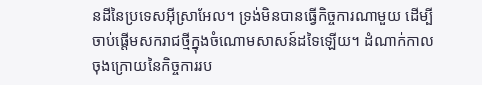នដីនៃប្រទេសអ៊ីស្រាអែល។ ទ្រង់មិនបានធ្វើកិច្ចការណាមួយ ដើម្បីចាប់ផ្តើមសករាជថ្មីក្នុងចំណោមសាសន៍ដទៃឡើយ។ ដំណាក់កាលចុងក្រោយនៃកិច្ចការរប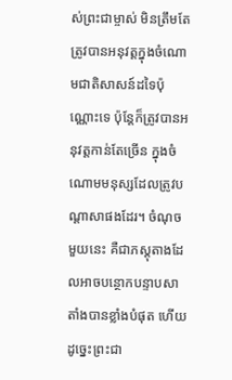ស់ព្រះជាម្ចាស់ មិនត្រឹមតែត្រូវបានអនុវត្តក្នុងចំណោមជាតិសាសន៍ដទៃប៉ុណ្ណោះទេ ប៉ុន្តែក៏ត្រូវបានអនុវត្តកាន់តែច្រើន ក្នុងចំណោមមនុស្សដែលត្រូវបណ្តាសាផងដែរ។ ចំណុចមួយនេះ គឺជាភស្ដុតាងដែលអាចបន្ថោកបន្ទាបសាតាំងបានខ្លាំងបំផុត ហើយដូច្នេះព្រះជា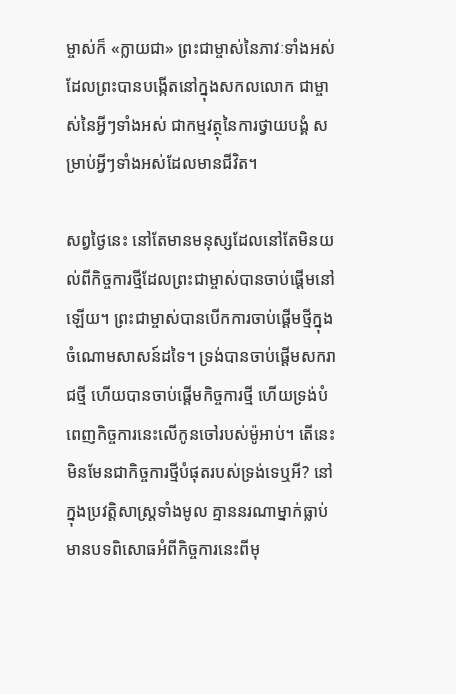ម្ចាស់ក៏ «ក្លាយជា» ព្រះជាម្ចាស់នៃភាវៈទាំងអស់ដែលព្រះបានបង្កើតនៅក្នុងសកលលោក ជាម្ចាស់នៃអ្វីៗទាំងអស់ ជាកម្មវត្ថុនៃការថ្វាយបង្គំ សម្រាប់អ្វីៗទាំងអស់ដែលមានជីវិត។

សព្វថ្ងៃនេះ នៅតែមានមនុស្សដែលនៅតែមិនយល់ពីកិច្ចការថ្មីដែលព្រះជាម្ចាស់បានចាប់ផ្តើមនៅឡើយ។ ព្រះជាម្ចាស់បានបើកការចាប់ផ្ដើមថ្មីក្នុងចំណោមសាសន៍ដទៃ។ ទ្រង់បានចាប់ផ្តើមសករាជថ្មី ហើយបានចាប់ផ្តើមកិច្ចការថ្មី ហើយទ្រង់បំពេញកិច្ចការនេះលើកូនចៅរបស់ម៉ូអាប់។ តើនេះមិនមែនជាកិច្ចការថ្មីបំផុតរបស់ទ្រង់ទេឬអី? នៅក្នុងប្រវត្តិសាស្ត្រទាំងមូល គ្មាននរណាម្នាក់ធ្លាប់មានបទពិសោធអំពីកិច្ចការនេះពីមុ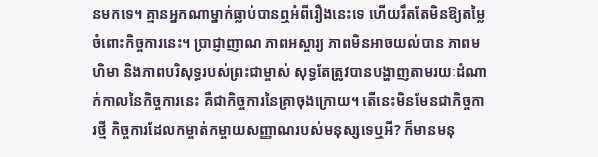នមកទេ។ គ្មានអ្នកណាម្នាក់ធ្លាប់បានឮអំពីរឿងនេះទេ ហើយរឹតតែមិនឱ្យតម្លៃចំពោះកិច្ចការនេះ។ ប្រាជ្ញាញាណ ភាពអស្ចារ្យ ភាពមិនអាចយល់បាន ភាពមហិមា និងភាពបរិសុទ្ធរបស់ព្រះជាម្ចាស់ សុទ្ធតែត្រូវបានបង្ហាញតាមរយៈដំណាក់កាលនៃកិច្ចការនេះ គឺជាកិច្ចការនៃគ្រាចុងក្រោយ។ តើនេះមិនមែនជាកិច្ចការថ្មី កិច្ចការដែលកម្ចាត់កម្ចាយសញ្ញាណរបស់មនុស្សទេឬអី? ក៏មានមនុ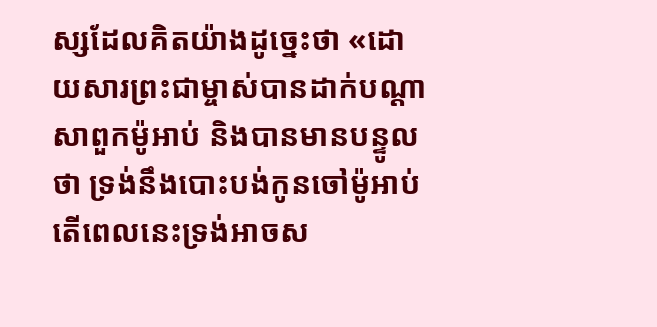ស្សដែលគិតយ៉ាងដូច្នេះថា «ដោយសារព្រះជាម្ចាស់បានដាក់បណ្ដាសាពួកម៉ូអាប់ និងបានមានបន្ទូលថា ទ្រង់នឹងបោះបង់កូនចៅម៉ូអាប់ តើពេលនេះទ្រង់អាចស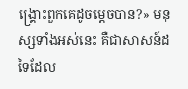ង្គ្រោះពួកគេដូចម្ដេចបាន?» មនុស្សទាំងអស់នេះ គឺជាសាសន៍ដទៃដែល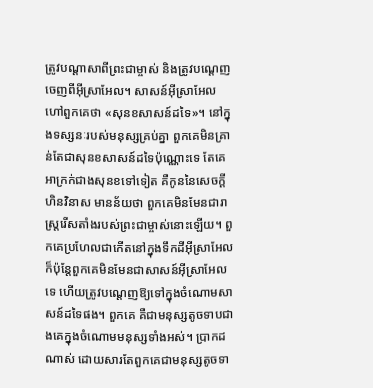ត្រូវបណ្ដាសាពីព្រះជាម្ចាស់ និងត្រូវបណ្ដេញចេញពីអ៊ីស្រាអែល។ សាសន៍អ៊ីស្រាអែលហៅពួកគេថា «សុនខសាសន៍ដទៃ»។ នៅក្នុងទស្សនៈរបស់មនុស្សគ្រប់គ្នា ពួកគេមិនគ្រាន់តែជាសុនខសាសន៍ដទៃប៉ុណ្ណោះទេ តែគេអាក្រក់ជាងសុនខទៅទៀត គឺកូននៃសេចក្ដីហិនវិនាស មានន័យថា ពួកគេមិនមែនជារាស្ត្ររើសតាំងរបស់ព្រះជាម្ចាស់នោះឡើយ។ ពួកគេប្រហែលជាកើតនៅក្នុងទឹកដីអ៊ីស្រាអែល ក៏ប៉ុន្តែពួកគេមិនមែនជាសាសន៍អ៊ីស្រាអែលទេ ហើយត្រូវបណ្ដេញឱ្យទៅក្នុងចំណោមសាសន៍ដទៃផង។ ពួកគេ គឺជាមនុស្សតូចទាបជាងគេក្នុងចំណោមមនុស្សទាំងអស់។ ប្រាកដណាស់ ដោយសារតែពួកគេជាមនុស្សតូចទា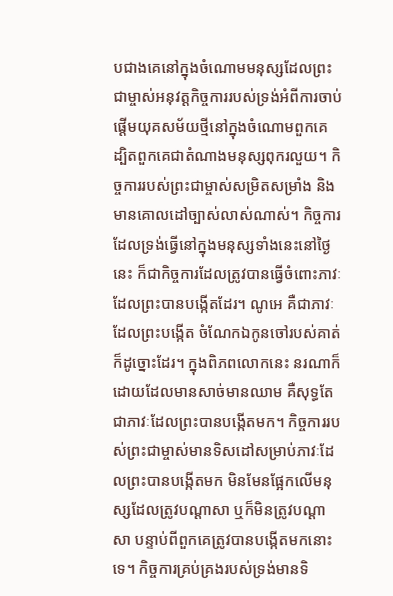បជាងគេនៅក្នុងចំណោមមនុស្សដែលព្រះជាម្ចាស់អនុវត្តកិច្ចការរបស់ទ្រង់អំពីការចាប់ផ្ដើមយុគសម័យថ្មីនៅក្នុងចំណោមពួកគេ ដ្បិតពួកគេជាតំណាងមនុស្សពុករលួយ។ កិច្ចការរបស់ព្រះជាម្ចាស់សម្រិតសម្រាំង និងមានគោលដៅច្បាស់លាស់ណាស់។ កិច្ចការដែលទ្រង់ធ្វើនៅក្នុងមនុស្សទាំងនេះនៅថ្ងៃនេះ ក៏ជាកិច្ចការដែលត្រូវបានធ្វើចំពោះភាវៈដែលព្រះបានបង្កើតដែរ។ ណូអេ គឺជាភាវៈដែលព្រះបង្កើត ចំណែកឯកូនចៅរបស់គាត់ក៏ដូច្នោះដែរ។ ក្នុងពិភពលោកនេះ នរណាក៏ដោយដែលមានសាច់មានឈាម គឺសុទ្ធតែជាភាវៈដែលព្រះបានបង្កើតមក។ កិច្ចការរបស់ព្រះជាម្ចាស់មានទិសដៅសម្រាប់ភាវៈដែលព្រះបានបង្កើតមក មិនមែនផ្អែកលើមនុស្សដែលត្រូវបណ្ដាសា ឬក៏មិនត្រូវបណ្ដាសា បន្ទាប់ពីពួកគេត្រូវបានបង្កើតមកនោះទេ។ កិច្ចការគ្រប់គ្រងរបស់ទ្រង់មានទិ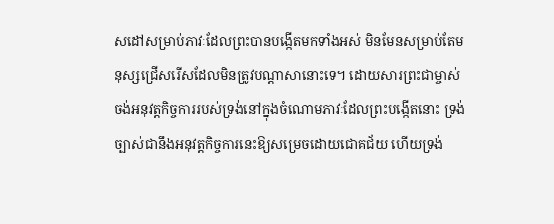សដៅសម្រាប់ភាវៈដែលព្រះបានបង្កើតមកទាំងអស់ មិនមែនសម្រាប់តែមនុស្សជ្រើសរើសដែលមិនត្រូវបណ្ដាសានោះទេ។ ដោយសារព្រះជាម្ចាស់ចង់អនុវត្តកិច្ចការរបស់ទ្រង់នៅក្នុងចំណោមភាវៈដែលព្រះបង្កើតនោះ ទ្រង់ច្បាស់ជានឹងអនុវត្តកិច្ចការនេះឱ្យសម្រេចដោយជោគជ័យ ហើយទ្រង់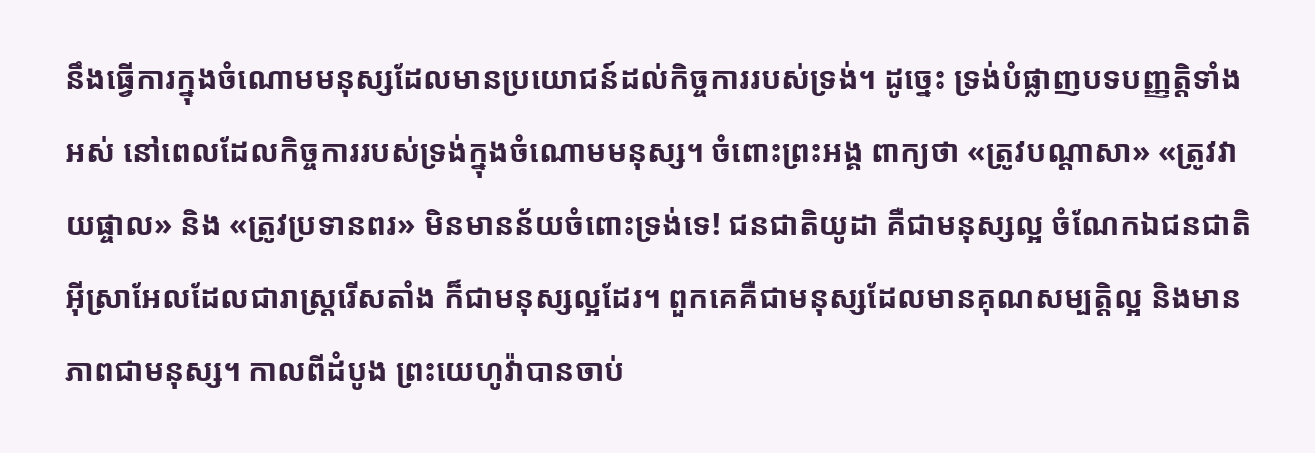នឹងធ្វើការក្នុងចំណោមមនុស្សដែលមានប្រយោជន៍ដល់កិច្ចការរបស់ទ្រង់។ ដូច្នេះ ទ្រង់បំផ្លាញបទបញ្ញត្តិទាំងអស់ នៅពេលដែលកិច្ចការរបស់ទ្រង់ក្នុងចំណោមមនុស្ស។ ចំពោះព្រះអង្គ ពាក្យថា «ត្រូវបណ្ដាសា» «ត្រូវវាយផ្ចាល» និង «ត្រូវប្រទានពរ» មិនមានន័យចំពោះទ្រង់ទេ! ជនជាតិយូដា គឺជាមនុស្សល្អ ចំណែកឯជនជាតិអ៊ីស្រាអែលដែលជារាស្ត្ររើសតាំង ក៏ជាមនុស្សល្អដែរ។ ពួកគេគឺជាមនុស្សដែលមានគុណសម្បត្តិល្អ និងមានភាពជាមនុស្ស។ កាលពីដំបូង ព្រះយេហូវ៉ាបានចាប់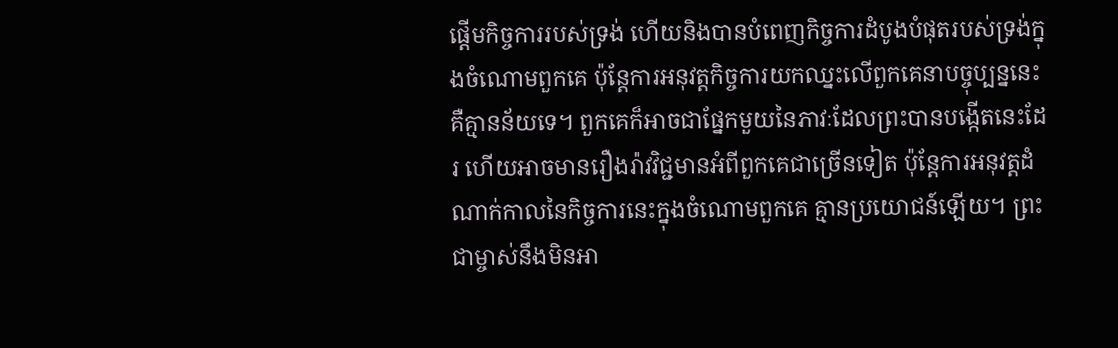ផ្តើមកិច្ចការរបស់ទ្រង់ ហើយនិងបានបំពេញកិច្ចការដំបូងបំផុតរបស់ទ្រង់ក្នុងចំណោមពួកគេ ប៉ុន្តែការអនុវត្តកិច្ចការយកឈ្នះលើពួកគេនាបច្ចុប្បន្ននេះ គឺគ្មានន័យទេ។ ពួកគេក៏អាចជាផ្នែកមួយនៃភាវៈដែលព្រះបានបង្កើតនេះដែរ ហើយអាចមានរឿងរ៉ាវវិជ្ជមានអំពីពួកគេជាច្រើនទៀត ប៉ុន្តែការអនុវត្តដំណាក់កាលនៃកិច្ចការនេះក្នុងចំណោមពួកគេ គ្មានប្រយោជន៍ឡើយ។ ព្រះជាម្ចាស់នឹងមិនអា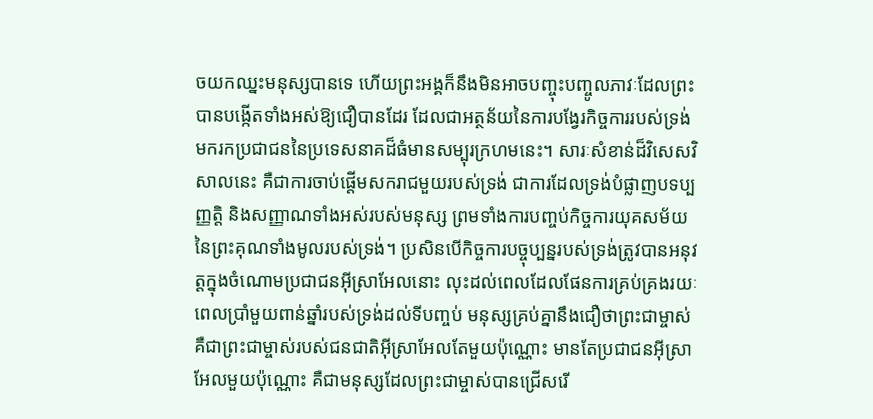ចយកឈ្នះមនុស្សបានទេ ហើយព្រះអង្គក៏នឹងមិនអាចបញ្ចុះបញ្ចូលភាវៈដែលព្រះបានបង្កើតទាំងអស់ឱ្យជឿបានដែរ ដែលជាអត្ថន័យនៃការបង្វែរកិច្ចការរបស់ទ្រង់ មករកប្រជាជននៃប្រទេសនាគដ៏ធំមានសម្បុរក្រហមនេះ។ សារៈសំខាន់ដ៏វិសេសវិសាលនេះ គឺជាការចាប់ផ្តើមសករាជមួយរបស់ទ្រង់ ជាការដែលទ្រង់បំផ្លាញបទប្បញ្ញត្តិ និងសញ្ញាណទាំងអស់របស់មនុស្ស ព្រមទាំងការបញ្ចប់កិច្ចការយុគសម័យនៃព្រះគុណទាំងមូលរបស់ទ្រង់។ ប្រសិនបើកិច្ចការបច្ចុប្បន្នរបស់ទ្រង់ត្រូវបានអនុវត្តក្នុងចំណោមប្រជាជនអ៊ីស្រាអែលនោះ លុះដល់ពេលដែលផែនការគ្រប់គ្រងរយៈពេលប្រាំមួយពាន់ឆ្នាំរបស់ទ្រង់ដល់ទីបញ្ចប់ មនុស្សគ្រប់គ្នានឹងជឿថាព្រះជាម្ចាស់ គឺជាព្រះជាម្ចាស់របស់ជនជាតិអ៊ីស្រាអែលតែមួយប៉ុណ្ណោះ មានតែប្រជាជនអ៊ីស្រាអែលមួយប៉ុណ្ណោះ គឺជាមនុស្សដែលព្រះជាម្ចាស់បានជ្រើសរើ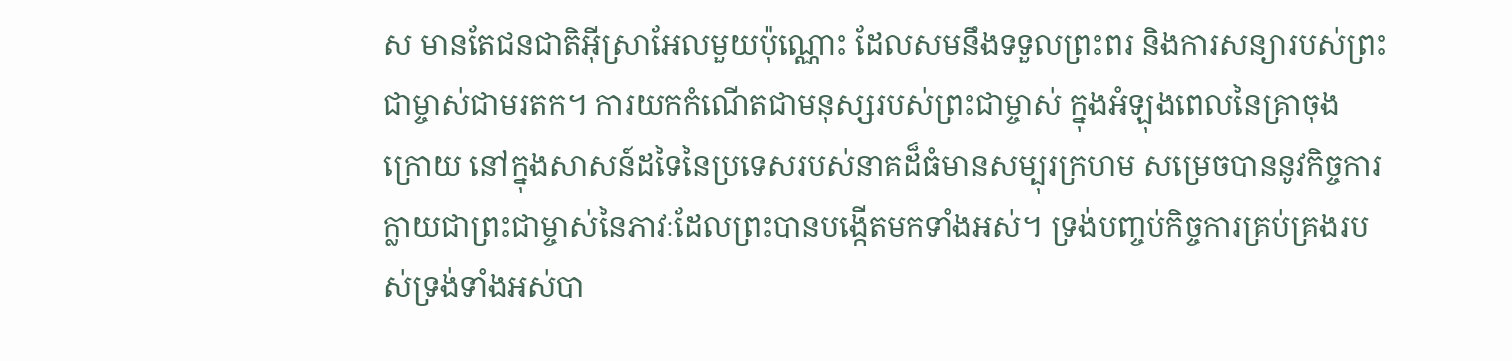ស មានតែជនជាតិអ៊ីស្រាអែលមួយប៉ុណ្ណោះ ដែលសមនឹងទទួលព្រះពរ និងការសន្យារបស់ព្រះជាម្ចាស់ជាមរតក។ ការយកកំណើតជាមនុស្សរបស់ព្រះជាម្ចាស់ ក្នុងអំឡុងពេលនៃគ្រាចុងក្រោយ នៅក្នុងសាសន៍ដទៃនៃប្រទេសរបស់នាគដ៏ធំមានសម្បុរក្រហម សម្រេចបាននូវកិច្ចការក្លាយជាព្រះជាម្ចាស់នៃភាវៈដែលព្រះបានបង្កើតមកទាំងអស់។ ទ្រង់បញ្ចប់កិច្ចការគ្រប់គ្រងរបស់ទ្រង់ទាំងអស់បា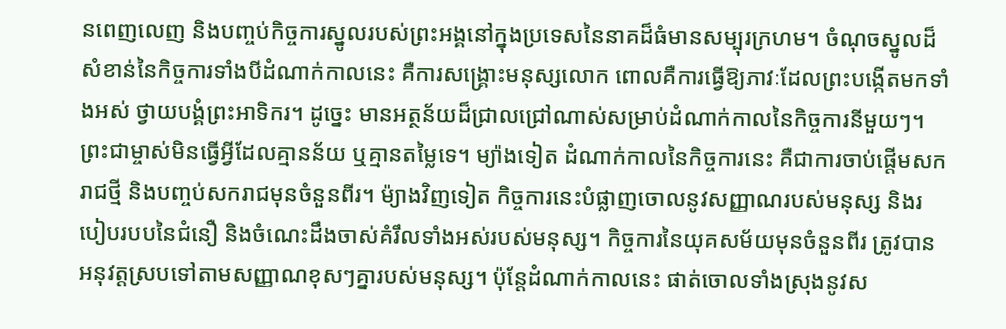នពេញលេញ និងបញ្ចប់កិច្ចការស្នូលរបស់ព្រះអង្គនៅក្នុងប្រទេសនៃនាគដ៏ធំមានសម្បុរក្រហម។ ចំណុចស្នូលដ៏សំខាន់នៃកិច្ចការទាំងបីដំណាក់កាលនេះ គឺការសង្គ្រោះមនុស្សលោក ពោលគឺការធ្វើឱ្យភាវៈដែលព្រះបង្កើតមកទាំងអស់ ថ្វាយបង្គំព្រះអាទិករ។ ដូច្នេះ មានអត្ថន័យដ៏ជ្រាលជ្រៅណាស់សម្រាប់ដំណាក់កាលនៃកិច្ចការនីមួយៗ។ ព្រះជាម្ចាស់មិនធ្វើអ្វីដែលគ្មានន័យ ឬគ្មានតម្លៃទេ។ ម្យ៉ាងទៀត ដំណាក់កាលនៃកិច្ចការនេះ គឺជាការចាប់ផ្តើមសករាជថ្មី និងបញ្ចប់សករាជមុនចំនួនពីរ។ ម៉្យាងវិញទៀត កិច្ចការនេះបំផ្លាញចោលនូវសញ្ញាណរបស់មនុស្ស និងរបៀបរបបនៃជំនឿ និងចំណេះដឹងចាស់គំរឹលទាំងអស់របស់មនុស្ស។ កិច្ចការនៃយុគសម័យមុនចំនួនពីរ ត្រូវបានអនុវត្តស្របទៅតាមសញ្ញាណខុសៗគ្នារបស់មនុស្ស។ ប៉ុន្តែដំណាក់កាលនេះ ផាត់ចោលទាំងស្រុងនូវស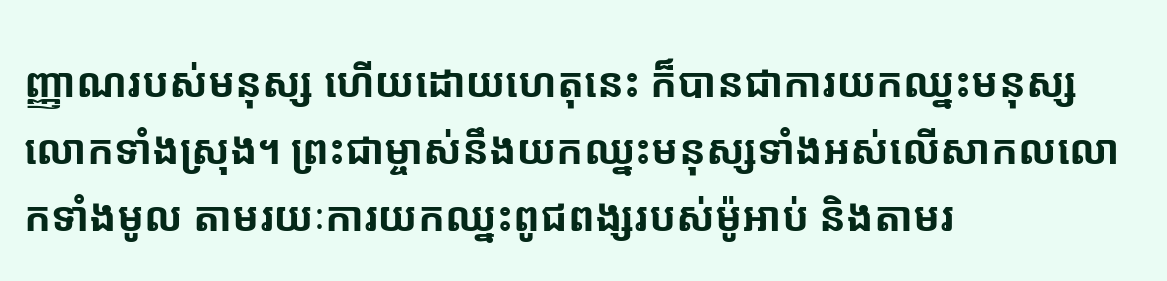ញ្ញាណរបស់មនុស្ស ហើយដោយហេតុនេះ ក៏បានជាការយកឈ្នះមនុស្សលោកទាំងស្រុង។ ព្រះជាម្ចាស់នឹងយកឈ្នះមនុស្សទាំងអស់លើសាកលលោកទាំងមូល តាមរយៈការយកឈ្នះពូជពង្សរបស់ម៉ូអាប់ និងតាមរ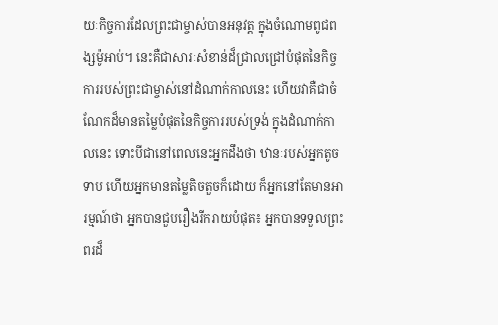យៈកិច្ចការដែលព្រះជាម្ចាស់បានអនុវត្ត ក្នុងចំណោមពូជពង្សម៉ូអាប់។ នេះគឺជាសារៈសំខាន់ដ៏ជ្រាលជ្រៅបំផុតនៃកិច្ចការរបស់ព្រះជាម្ចាស់នៅដំណាក់កាលនេះ ហើយវាគឺជាចំណែកដ៏មានតម្លៃបំផុតនៃកិច្ចការរបស់ទ្រង់ ក្នុងដំណាក់កាលនេះ ទោះបីជានៅពេលនេះអ្នកដឹងថា ឋានៈរបស់អ្នកតូចទាប ហើយអ្នកមានតម្លៃតិចតួចក៏ដោយ ក៏អ្នកនៅតែមានអារម្មណ៍ថា អ្នកបានជួបរឿងរីករាយបំផុត៖ អ្នកបានទទួលព្រះពរដ៏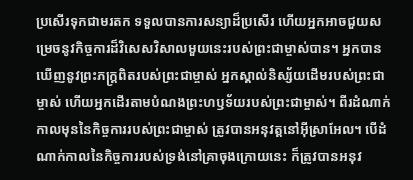ប្រសើរទុកជាមរតក ទទួលបានការសន្យាដ៏ប្រសើរ ហើយអ្នកអាចជួយសម្រេចនូវកិច្ចការដ៏វិសេសវិសាលមួយនេះរបស់ព្រះជាម្ចាស់បាន។ អ្នកបានឃើញនូវព្រះភក្ត្រពិតរបស់ព្រះជាម្ចាស់ អ្នកស្គាល់និស្ស័យដើមរបស់ព្រះជាម្ចាស់ ហើយអ្នកដើរតាមបំណងព្រះហឫទ័យរបស់ព្រះជាម្ចាស់។ ពីរដំណាក់កាលមុននៃកិច្ចការរបស់ព្រះជាម្ចាស់ ត្រូវបានអនុវត្តនៅអ៊ីស្រាអែល។ បើដំណាក់កាលនៃកិច្ចការរបស់ទ្រង់នៅគ្រាចុងក្រោយនេះ ក៏ត្រូវបានអនុវ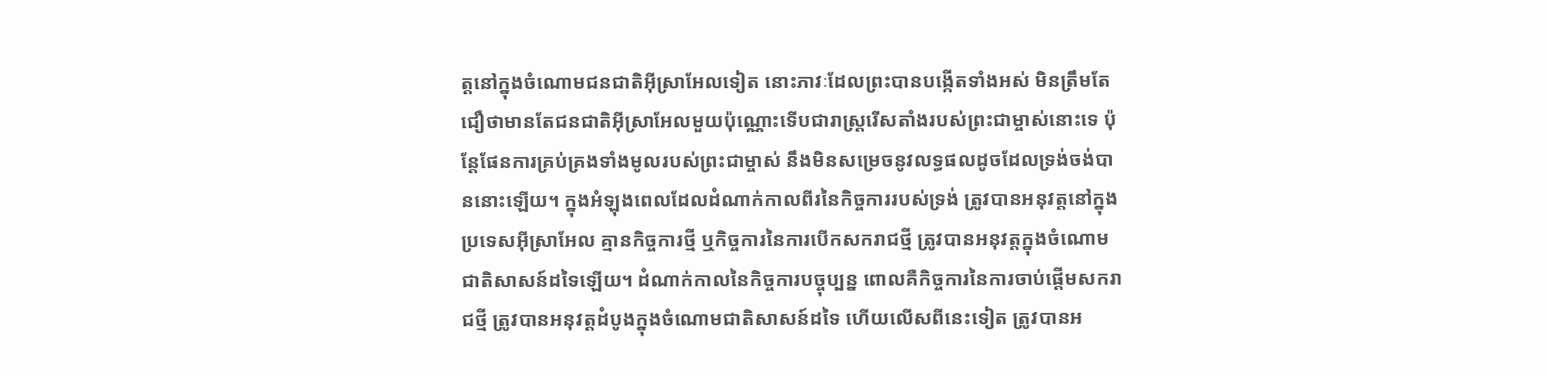ត្តនៅក្នុងចំណោមជនជាតិអ៊ីស្រាអែលទៀត នោះភាវៈដែលព្រះបានបង្កើតទាំងអស់ មិនត្រឹមតែជឿថាមានតែជនជាតិអ៊ីស្រាអែលមួយប៉ុណ្ណោះទើបជារាស្ត្ររើសតាំងរបស់ព្រះជាម្ចាស់នោះទេ ប៉ុន្តែផែនការគ្រប់គ្រងទាំងមូលរបស់ព្រះជាម្ចាស់ នឹងមិនសម្រេចនូវលទ្ធផលដូចដែលទ្រង់ចង់បាននោះឡើយ។ ក្នុងអំឡុងពេលដែលដំណាក់កាលពីរនៃកិច្ចការរបស់ទ្រង់ ត្រូវបានអនុវត្តនៅក្នុងប្រទេសអ៊ីស្រាអែល គ្មានកិច្ចការថ្មី ឬកិច្ចការនៃការបើកសករាជថ្មី ត្រូវបានអនុវត្តក្នុងចំណោមជាតិសាសន៍ដទៃឡើយ។ ដំណាក់កាលនៃកិច្ចការបច្ចុប្បន្ន ពោលគឺកិច្ចការនៃការចាប់ផ្តើមសករាជថ្មី ត្រូវបានអនុវត្តដំបូងក្នុងចំណោមជាតិសាសន៍ដទៃ ហើយលើសពីនេះទៀត ត្រូវបានអ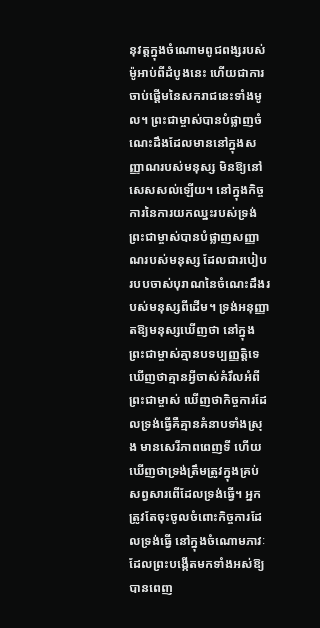នុវត្តក្នុងចំណោមពូជពង្សរបស់ម៉ូអាប់ពីដំបូងនេះ ហើយជាការចាប់ផ្តើមនៃសករាជនេះទាំងមូល។ ព្រះជាម្ចាស់បានបំផ្លាញចំណេះដឹងដែលមាននៅក្នុងសញ្ញាណរបស់មនុស្ស មិនឱ្យនៅសេសសល់ឡើយ។ នៅក្នុងកិច្ចការនៃការយកឈ្នះរបស់ទ្រង់ ព្រះជាម្ចាស់បានបំផ្លាញសញ្ញាណរបស់មនុស្ស ដែលជារបៀបរបបចាស់បុរាណនៃចំណេះដឹងរបស់មនុស្សពីដើម។ ទ្រង់អនុញ្ញាតឱ្យមនុស្សឃើញថា នៅក្នុងព្រះជាម្ចាស់គ្មានបទប្បញ្ញត្តិទេ ឃើញថាគ្មានអ្វីចាស់គំរឹលអំពីព្រះជាម្ចាស់ ឃើញថាកិច្ចការដែលទ្រង់ធ្វើគឺគ្មានគំនាបទាំងស្រុង មានសេរីភាពពេញទី ហើយឃើញថាទ្រង់ត្រឹមត្រូវក្នុងគ្រប់សព្វសារពើដែលទ្រង់ធ្វើ។ អ្នកត្រូវតែចុះចូលចំពោះកិច្ចការដែលទ្រង់ធ្វើ នៅក្នុងចំណោមភាវៈដែលព្រះបង្កើតមកទាំងអស់ឱ្យបានពេញ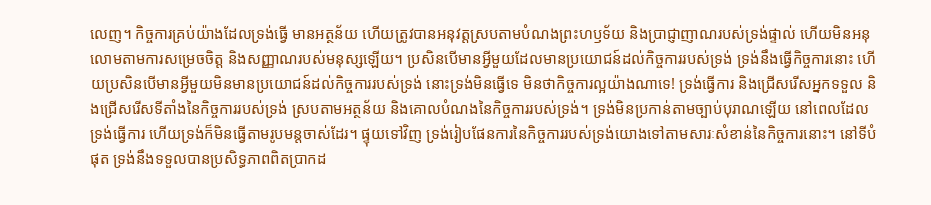លេញ។ កិច្ចការគ្រប់យ៉ាងដែលទ្រង់ធ្វើ មានអត្ថន័យ ហើយត្រូវបានអនុវត្តស្របតាមបំណងព្រះហឫទ័យ និងប្រាជ្ញាញាណរបស់ទ្រង់ផ្ទាល់ ហើយមិនអនុលោមតាមការសម្រេចចិត្ត និងសញ្ញាណរបស់មនុស្សឡើយ។ ប្រសិនបើមានអ្វីមួយដែលមានប្រយោជន៍ដល់កិច្ចការរបស់ទ្រង់ ទ្រង់នឹងធ្វើកិច្ចការនោះ ហើយប្រសិនបើមានអ្វីមួយមិនមានប្រយោជន៍ដល់កិច្ចការរបស់ទ្រង់ នោះទ្រង់មិនធ្វើទេ មិនថាកិច្ចការល្អយ៉ាងណាទេ! ទ្រង់ធ្វើការ និងជ្រើសរើសអ្នកទទួល និងជ្រើសរើសទីតាំងនៃកិច្ចការរបស់ទ្រង់ ស្របតាមអត្ថន័យ និងគោលបំណងនៃកិច្ចការរបស់ទ្រង់។ ទ្រង់មិនប្រកាន់តាមច្បាប់បុរាណឡើយ នៅពេលដែលទ្រង់ធ្វើការ ហើយទ្រង់ក៏មិនធ្វើតាមរូបមន្តចាស់ដែរ។ ផ្ទុយទៅវិញ ទ្រង់រៀបផែនការនៃកិច្ចការរបស់ទ្រង់យោងទៅតាមសារៈសំខាន់នៃកិច្ចការនោះ។ នៅទីបំផុត ទ្រង់នឹងទទួលបានប្រសិទ្ធភាពពិតប្រាកដ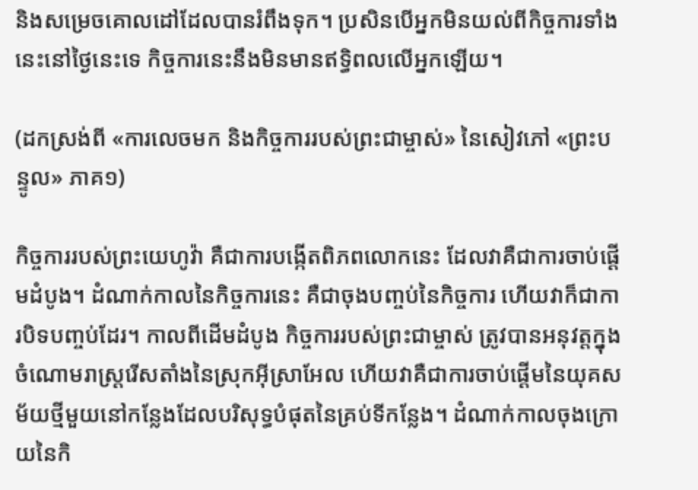និងសម្រេចគោលដៅដែលបានរំពឹងទុក។ ប្រសិនបើអ្នកមិនយល់ពីកិច្ចការទាំងនេះនៅថ្ងៃនេះទេ កិច្ចការនេះនឹងមិនមានឥទ្ធិពលលើអ្នកឡើយ។

(ដកស្រង់ពី «ការលេចមក និងកិច្ចការរបស់ព្រះជាម្ចាស់» នៃសៀវភៅ «ព្រះបន្ទូល» ភាគ១)

កិច្ចការរបស់ព្រះយេហូវ៉ា គឺជាការបង្កើតពិភពលោកនេះ ដែលវាគឺជាការចាប់ផ្ដើមដំបូង។ ដំណាក់កាលនៃកិច្ចការនេះ គឺជាចុងបញ្ចប់នៃកិច្ចការ ហើយវាក៏ជាការបិទបញ្ចប់ដែរ។ កាលពីដើមដំបូង កិច្ចការរបស់ព្រះជាម្ចាស់ ត្រូវបានអនុវត្តក្នុងចំណោមរាស្រ្តរើសតាំងនៃស្រុកអ៊ីស្រាអែល ហើយវាគឺជាការចាប់ផ្ដើមនៃយុគសម័យថ្មីមួយនៅកន្លែងដែលបរិសុទ្ធបំផុតនៃគ្រប់ទីកន្លែង។ ដំណាក់កាលចុងក្រោយនៃកិ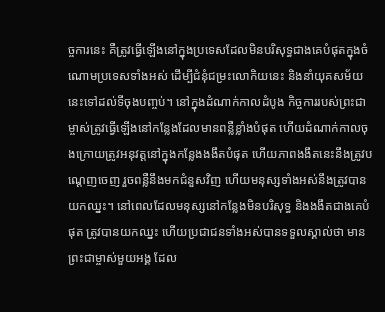ច្ចការនេះ គឺត្រូវធ្វើឡើងនៅក្នុងប្រទេសដែលមិនបរិសុទ្ធជាងគេបំផុតក្នុងចំណោមប្រទេសទាំងអស់ ដើម្បីជំនុំជម្រះលោកិយនេះ និងនាំយុគសម័យនេះទៅដល់ទីចុងបញ្ចប់។ នៅក្នុងដំណាក់កាលដំបូង កិច្ចការរបស់ព្រះជាម្ចាស់ត្រូវធ្វើឡើងនៅកន្លែងដែលមានពន្លឺខ្លាំងបំផុត ហើយដំណាក់កាលចុងក្រោយត្រូវអនុវត្តនៅក្នុងកន្លែងងងឹតបំផុត ហើយភាពងងឹតនេះនឹងត្រូវបណ្ដេញចេញ រួចពន្លឺនឹងមកជំនួសវិញ ហើយមនុស្សទាំងអស់នឹងត្រូវបានយកឈ្នះ។ នៅពេលដែលមនុស្សនៅកន្លែងមិនបរិសុទ្ធ និងងងឹតជាងគេបំផុត ត្រូវបានយកឈ្នះ ហើយប្រជាជនទាំងអស់បានទទួលស្គាល់ថា មានព្រះជាម្ចាស់មួយអង្គ ដែល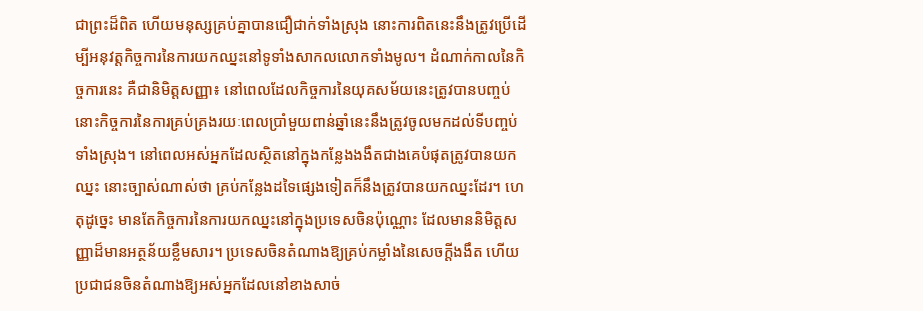ជាព្រះដ៏ពិត ហើយមនុស្សគ្រប់គ្នាបានជឿជាក់ទាំងស្រុង នោះការពិតនេះនឹងត្រូវប្រើដើម្បីអនុវត្តកិច្ចការនៃការយកឈ្នះនៅទូទាំងសាកលលោកទាំងមូល។ ដំណាក់កាលនៃកិច្ចការនេះ គឺជានិមិត្តសញ្ញា៖ នៅពេលដែលកិច្ចការនៃយុគសម័យនេះត្រូវបានបញ្ចប់ នោះកិច្ចការនៃការគ្រប់គ្រងរយៈពេលប្រាំមួយពាន់ឆ្នាំនេះនឹងត្រូវចូលមកដល់ទីបញ្ចប់ទាំងស្រុង។ នៅពេលអស់អ្នកដែលស្ថិតនៅក្នុងកន្លែងងងឹតជាងគេបំផុតត្រូវបានយកឈ្នះ នោះច្បាស់ណាស់ថា គ្រប់កន្លែងដទៃផ្សេងទៀតក៏នឹងត្រូវបានយកឈ្នះដែរ។ ហេតុដូច្នេះ មានតែកិច្ចការនៃការយកឈ្នះនៅក្នុងប្រទេសចិនប៉ុណ្ណោះ ដែលមាននិមិត្តសញ្ញាដ៏មានអត្ថន័យខ្លឹមសារ។ ប្រទេសចិនតំណាងឱ្យគ្រប់កម្លាំងនៃសេចក្ដីងងឹត ហើយប្រជាជនចិនតំណាងឱ្យអស់អ្នកដែលនៅខាងសាច់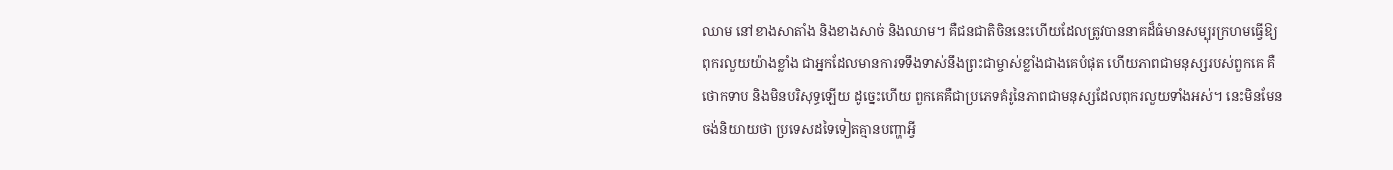ឈាម នៅខាងសាតាំង និងខាងសាច់ និងឈាម។ គឺជនជាតិចិននេះហើយដែលត្រូវបាននាគដ៏ធំមានសម្បុរក្រហមធ្វើឱ្យពុករលួយយ៉ាងខ្លាំង ជាអ្នកដែលមានការទទឹងទាស់នឹងព្រះជាម្ចាស់ខ្លាំងជាងគេបំផុត ហើយភាពជាមនុស្សរបស់ពួកគេ គឺថោកទាប និងមិនបរិសុទ្ធឡើយ ដូច្នេះហើយ ពួកគេគឺជាប្រភេទគំរូនៃភាពជាមនុស្សដែលពុករលួយទាំងអស់។ នេះមិនមែនចង់និយាយថា ប្រទេសដទៃទៀតគ្មានបញ្ហាអ្វី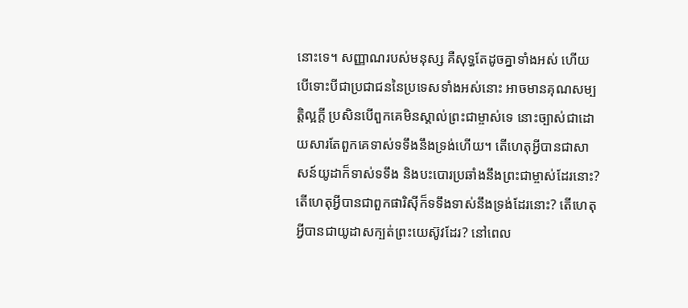នោះទេ។ សញ្ញាណរបស់មនុស្ស គឺសុទ្ធតែដូចគ្នាទាំងអស់ ហើយបើទោះបីជាប្រជាជននៃប្រទេសទាំងអស់នោះ អាចមានគុណសម្បត្តិល្អក្ដី ប្រសិនបើពួកគេមិនស្គាល់ព្រះជាម្ចាស់ទេ នោះច្បាស់ជាដោយសារតែពួកគេទាស់ទទឹងនឹងទ្រង់ហើយ។ តើហេតុអ្វីបានជាសាសន៍យូដាក៏ទាស់ទទឹង និងបះបោរប្រឆាំងនឹងព្រះជាម្ចាស់ដែរនោះ? តើហេតុអ្វីបានជាពួកផារិស៊ីក៏ទទឹងទាស់នឹងទ្រង់ដែរនោះ? តើហេតុអ្វីបានជាយូដាសក្បត់ព្រះយេស៊ូវដែរ? នៅពេល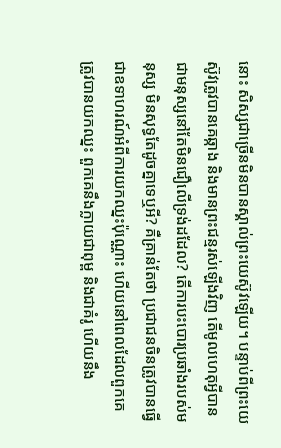នោះ សិស្សជាច្រើនមិនបានស្គាល់ព្រះយេស៊ូវឡើយ។ បន្ទាប់ពីព្រះយេស៊ូវត្រូវបានគេឆ្កាង និងមានព្រះជន្មរស់ឡើងវិញ តើមូលហេតុអ្វីបានជាមនុស្សនៅតែមិនជឿលើទ្រង់ដដែល? តើការបះបោរប្រឆាំងរបស់មនុស្ស មិនសុទ្ធតែដូចគ្នាទេឬអី? គឺគ្រាន់តែថា ប្រជាជនចិនត្រូវបានធ្វើជាឧទាហរណ៍អំពីការយកឈ្នះប៉ុណ្ណោះ ហើយនៅពេលដែលពួកគេត្រូវបានយកឈ្នះ ពួកគេនឹងក្លាយជាពុម្ព និងជាគំរូ ហើយនឹង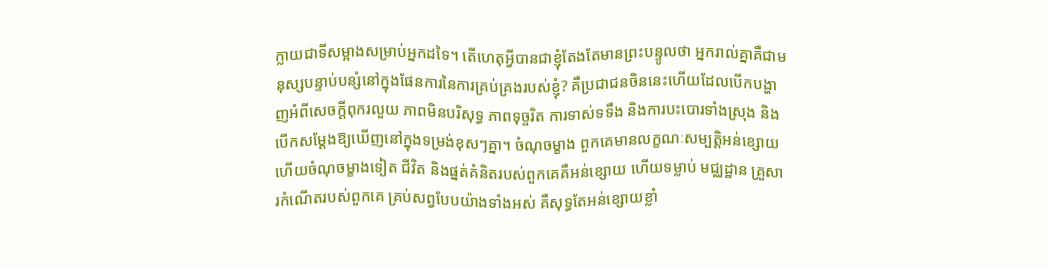ក្លាយជាទីសម្អាងសម្រាប់អ្នកដទៃ។ តើហេតុអ្វីបានជាខ្ញុំតែងតែមានព្រះបន្ទូលថា អ្នករាល់គ្នាគឺជាមនុស្សបន្ទាប់បន្សំនៅក្នុងផែនការនៃការគ្រប់គ្រងរបស់ខ្ញុំ? គឺប្រជាជនចិននេះហើយដែលបើកបង្ហាញអំពីសេចក្ដីពុករលួយ ភាពមិនបរិសុទ្ធ ភាពទុច្ចរិត ការទាស់ទទឹង និងការបះបោរទាំងស្រុង និងបើកសម្ដែងឱ្យឃើញនៅក្នុងទម្រង់ខុសៗគ្នា។ ចំណុចម្ខាង ពួកគេមានលក្ខណៈសម្បត្តិអន់ខ្សោយ ហើយចំណុចម្ខាងទៀត ជីវិត និងផ្នត់គំនិតរបស់ពួកគេគឺអន់ខ្សោយ ហើយទម្លាប់ មជ្ឈដ្ឋាន គ្រួសារកំណើតរបស់ពួកគេ គ្រប់សព្វបែបយ៉ាងទាំងអស់ គឺសុទ្ធតែអន់ខ្សោយខ្លាំ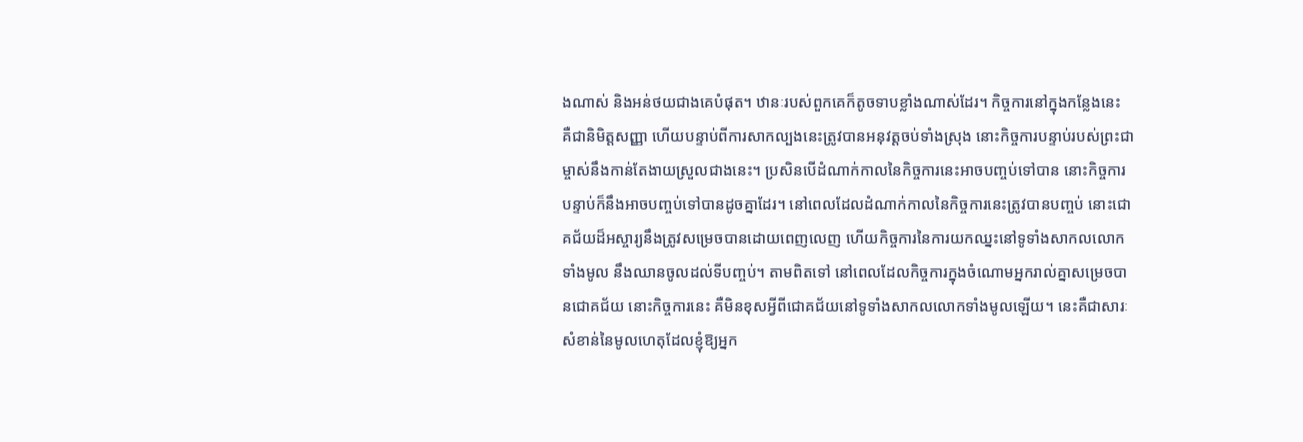ងណាស់ និងអន់ថយជាងគេបំផុត។ ឋានៈរបស់ពួកគេក៏តូចទាបខ្លាំងណាស់ដែរ។ កិច្ចការនៅក្នុងកន្លែងនេះ គឺជានិមិត្តសញ្ញា ហើយបន្ទាប់ពីការសាកល្បងនេះត្រូវបានអនុវត្តចប់ទាំងស្រុង នោះកិច្ចការបន្ទាប់របស់ព្រះជាម្ចាស់នឹងកាន់តែងាយស្រួលជាងនេះ។ ប្រសិនបើដំណាក់កាលនៃកិច្ចការនេះអាចបញ្ចប់ទៅបាន នោះកិច្ចការបន្ទាប់ក៏នឹងអាចបញ្ចប់ទៅបានដូចគ្នាដែរ។ នៅពេលដែលដំណាក់កាលនៃកិច្ចការនេះត្រូវបានបញ្ចប់ នោះជោគជ័យដ៏អស្ចារ្យនឹងត្រូវសម្រេចបានដោយពេញលេញ ហើយកិច្ចការនៃការយកឈ្នះនៅទូទាំងសាកលលោកទាំងមូល នឹងឈានចូលដល់ទីបញ្ចប់។ តាមពិតទៅ នៅពេលដែលកិច្ចការក្នុងចំណោមអ្នករាល់គ្នាសម្រេចបានជោគជ័យ នោះកិច្ចការនេះ គឺមិនខុសអ្វីពីជោគជ័យនៅទូទាំងសាកលលោកទាំងមូលឡើយ។ នេះគឺជាសារៈសំខាន់នៃមូលហេតុដែលខ្ញុំឱ្យអ្នក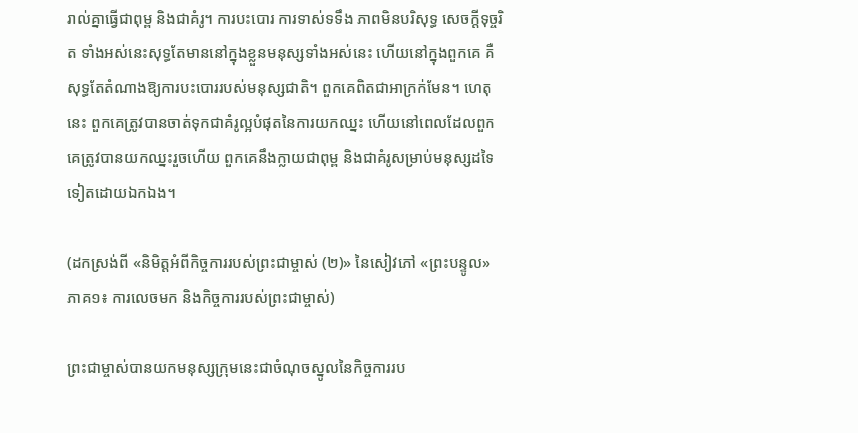រាល់គ្នាធ្វើជាពុម្ព និងជាគំរូ។ ការបះបោរ ការទាស់ទទឹង ភាពមិនបរិសុទ្ធ សេចក្ដីទុច្ចរិត ទាំងអស់នេះសុទ្ធតែមាននៅក្នុងខ្លួនមនុស្សទាំងអស់នេះ ហើយនៅក្នុងពួកគេ គឺសុទ្ធតែតំណាងឱ្យការបះបោររបស់មនុស្សជាតិ។ ពួកគេពិតជាអាក្រក់មែន។ ហេតុនេះ ពួកគេត្រូវបានចាត់ទុកជាគំរូល្អបំផុតនៃការយកឈ្នះ ហើយនៅពេលដែលពួកគេត្រូវបានយកឈ្នះរួចហើយ ពួកគេនឹងក្លាយជាពុម្ព និងជាគំរូសម្រាប់មនុស្សដទៃទៀតដោយឯកឯង។

(ដកស្រង់ពី «និមិត្តអំពីកិច្ចការរបស់ព្រះជាម្ចាស់ (២)» នៃសៀវភៅ «ព្រះបន្ទូល» ភាគ១៖ ការលេចមក និងកិច្ចការរបស់ព្រះជាម្ចាស់)

ព្រះជាម្ចាស់បានយកមនុស្សក្រុមនេះជាចំណុចស្នូលនៃកិច្ចការរប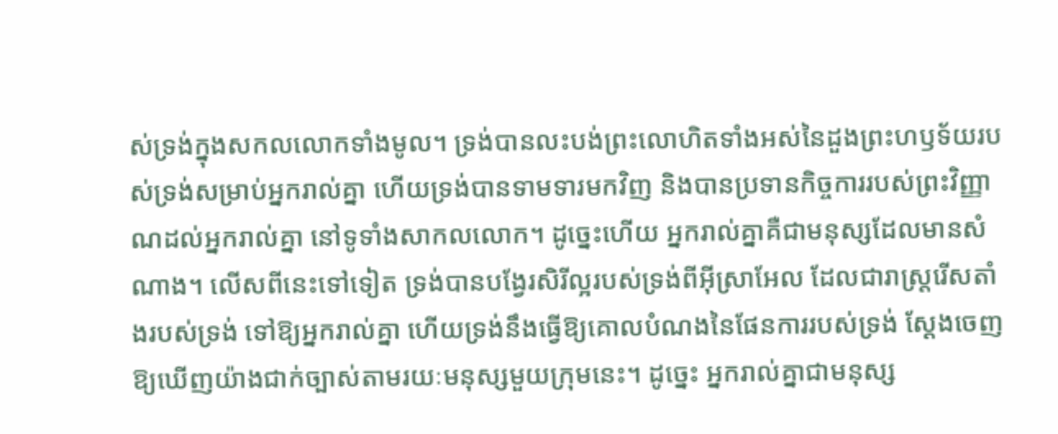ស់ទ្រង់ក្នុងសកលលោកទាំងមូល។ ទ្រង់បានលះបង់ព្រះលោហិតទាំងអស់នៃដួងព្រះហឫទ័យរបស់ទ្រង់សម្រាប់អ្នករាល់គ្នា ហើយទ្រង់បានទាមទារមកវិញ និងបានប្រទានកិច្ចការរបស់ព្រះវិញ្ញាណដល់អ្នករាល់គ្នា នៅទូទាំងសាកលលោក។ ដូច្នេះហើយ អ្នករាល់គ្នាគឺជាមនុស្សដែលមានសំណាង។ លើសពីនេះទៅទៀត ទ្រង់បានបង្វែរសិរីល្អរបស់ទ្រង់ពីអ៊ីស្រាអែល ដែលជារាស្ដ្ររើសតាំងរបស់ទ្រង់ ទៅឱ្យអ្នករាល់គ្នា ហើយទ្រង់នឹងធ្វើឱ្យគោលបំណងនៃផែនការរបស់ទ្រង់ ស្ដែងចេញឱ្យឃើញយ៉ាងជាក់ច្បាស់តាមរយៈមនុស្សមួយក្រុមនេះ។ ដូច្នេះ អ្នករាល់គ្នាជាមនុស្ស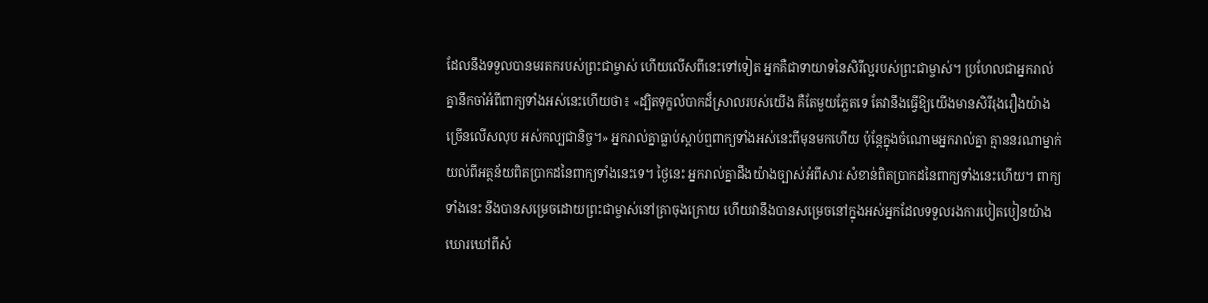ដែលនឹងទទួលបានមរតករបស់ព្រះជាម្ចាស់ ហើយលើសពីនេះទៅទៀត អ្នកគឺជាទាយាទនៃសិរីល្អរបស់ព្រះជាម្ចាស់។ ប្រហែលជាអ្នករាល់គ្នានឹកចាំអំពីពាក្យទាំងអស់នេះហើយថា៖ «ដ្បិតទុក្ខលំបាកដ៏ស្រាលរបស់យើង គឺតែមួយភ្លែតទេ តែវានឹងធ្វើឱ្យយើងមានសិរីរុងរឿងយ៉ាងច្រើនលើសលុប អស់កល្បជានិច្ច។» អ្នករាល់គ្នាធ្លាប់ស្ដាប់ឮពាក្យទាំងអស់នេះពីមុនមកហើយ ប៉ុន្ដែក្នុងចំណោមអ្នករាល់គ្នា គ្មាននរណាម្នាក់យល់ពីអត្ថន័យពិតប្រាកដនៃពាក្យទាំងនេះទេ។ ថ្ងៃនេះ អ្នករាល់គ្នាដឹងយ៉ាងច្បាស់អំពីសារៈសំខាន់ពិតប្រាកដនៃពាក្យទាំងនេះហើយ។ ពាក្យទាំងនេះ នឹងបានសម្រេចដោយព្រះជាម្ចាស់នៅគ្រាចុងក្រោយ ហើយវានឹងបានសម្រេចនៅក្នុងអស់អ្នកដែលទទួលរងការបៀតបៀនយ៉ាងឃោរឃៅពីសំ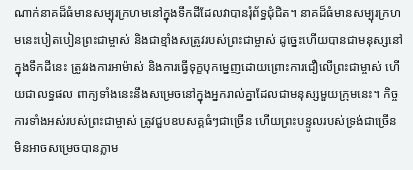ណាក់នាគដ៏ធំមានសម្បុរក្រហមនៅក្នុងទឹកដីដែលវាបានរុំព័ទ្ធជុំជិត។ នាគដ៏ធំមានសម្បុរក្រហមនេះបៀតបៀនព្រះជាម្ចាស់ និងជាខ្មាំងសត្រូវរបស់ព្រះជាម្ចាស់ ដូច្នេះហើយបានជាមនុស្សនៅក្នុងទឹកដីនេះ ត្រូវរងការអាម៉ាស់ និងការធ្វើទុក្ខបុកម្នេញដោយព្រោះការជឿលើព្រះជាម្ចាស់ ហើយជាលទ្ធផល ពាក្យទាំងនេះនឹងសម្រេចនៅក្នុងអ្នករាល់គ្នាដែលជាមនុស្សមួយក្រុមនេះ។ កិច្ចការទាំងអស់របស់ព្រះជាម្ចាស់ ត្រូវជួបឧបសគ្គធំៗជាច្រើន ហើយព្រះបន្ទូលរបស់ទ្រង់ជាច្រើន មិនអាចសម្រេចបានភ្លាម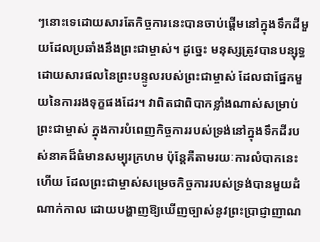ៗនោះទេដោយសារតែកិច្ចការនេះបានចាប់ផ្ដើមនៅក្នុងទឹកដីមួយដែលប្រឆាំងនឹងព្រះជាម្ចាស់។ ដូច្នេះ មនុស្សត្រូវបានបន្សុទ្ធដោយសារផលនៃព្រះបន្ទូលរបស់ព្រះជាម្ចាស់ ដែលជាផ្នែកមួយនៃការរងទុក្ខផងដែរ។ វាពិតជាពិបាកខ្លាំងណាស់សម្រាប់ព្រះជាម្ចាស់ ក្នុងការបំពេញកិច្ចការរបស់ទ្រង់នៅក្នុងទឹកដីរបស់នាគដ៏ធំមានសម្បុរក្រហម ប៉ុន្ដែគឺតាមរយៈការលំបាកនេះហើយ ដែលព្រះជាម្ចាស់សម្រេចកិច្ចការរបស់ទ្រង់បានមួយដំណាក់កាល ដោយបង្ហាញឱ្យឃើញច្បាស់នូវព្រះប្រាជ្ញាញាណ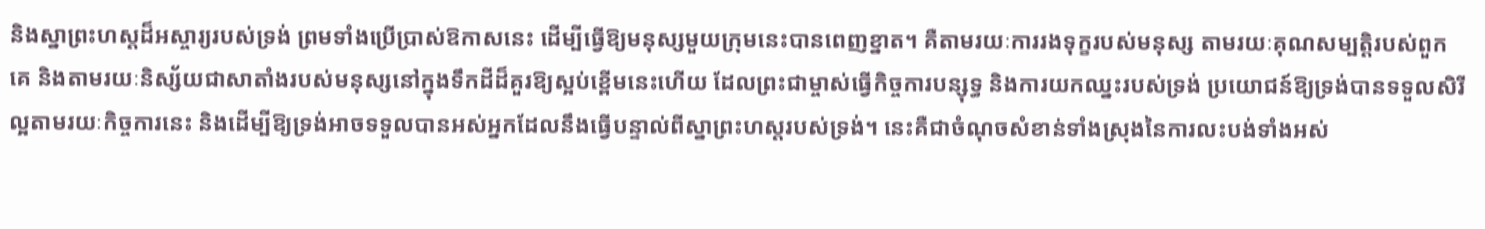និងស្នាព្រះហស្តដ៏អស្ចារ្យរបស់ទ្រង់ ព្រមទាំងប្រើប្រាស់ឱកាសនេះ ដើម្បីធ្វើឱ្យមនុស្សមួយក្រុមនេះបានពេញខ្នាត។ គឺតាមរយៈការរងទុក្ខរបស់មនុស្ស តាមរយៈគុណសម្បត្តិរបស់ពួកគេ និងតាមរយៈនិស្ស័យជាសាតាំងរបស់មនុស្សនៅក្នុងទឹកដីដ៏គួរឱ្យស្អប់ខ្ពើមនេះហើយ ដែលព្រះជាម្ចាស់ធ្វើកិច្ចការបន្សុទ្ធ និងការយកឈ្នះរបស់ទ្រង់ ប្រយោជន៍ឱ្យទ្រង់បានទទួលសិរីល្អតាមរយៈកិច្ចការនេះ និងដើម្បីឱ្យទ្រង់អាចទទួលបានអស់អ្នកដែលនឹងធ្វើបន្ទាល់ពីស្នាព្រះហស្តរបស់ទ្រង់។ នេះគឺជាចំណុចសំខាន់ទាំងស្រុងនៃការលះបង់ទាំងអស់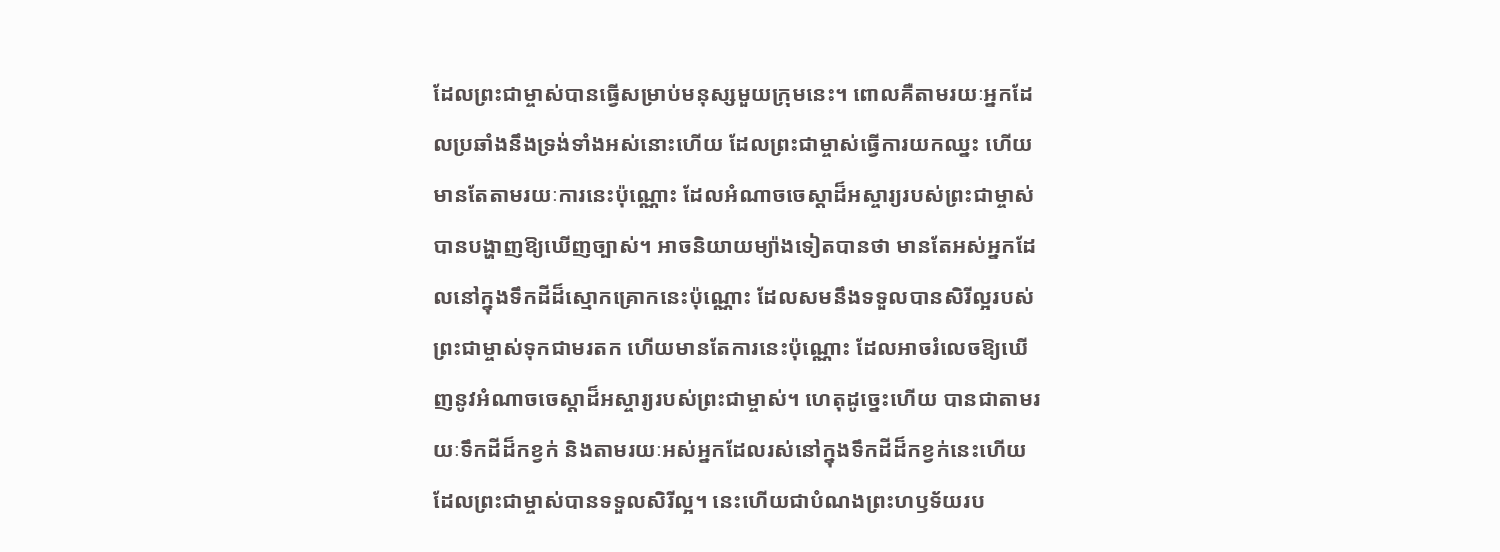ដែលព្រះជាម្ចាស់បានធ្វើសម្រាប់មនុស្សមួយក្រុមនេះ។ ពោលគឺតាមរយៈអ្នកដែលប្រឆាំងនឹងទ្រង់ទាំងអស់នោះហើយ ដែលព្រះជាម្ចាស់ធ្វើការយកឈ្នះ ហើយមានតែតាមរយៈការនេះប៉ុណ្ណោះ ដែលអំណាចចេស្ដាដ៏អស្ចារ្យរបស់ព្រះជាម្ចាស់បានបង្ហាញឱ្យឃើញច្បាស់។ អាចនិយាយម្យ៉ាងទៀតបានថា មានតែអស់អ្នកដែលនៅក្នុងទឹកដីដ៏ស្មោកគ្រោកនេះប៉ុណ្ណោះ ដែលសមនឹងទទួលបានសិរីល្អរបស់ព្រះជាម្ចាស់ទុកជាមរតក ហើយមានតែការនេះប៉ុណ្ណោះ ដែលអាចរំលេចឱ្យឃើញនូវអំណាចចេស្ដាដ៏អស្ចារ្យរបស់ព្រះជាម្ចាស់។ ហេតុដូច្នេះហើយ បានជាតាមរយៈទឹកដីដ៏កខ្វក់ និងតាមរយៈអស់អ្នកដែលរស់នៅក្នុងទឹកដីដ៏កខ្វក់នេះហើយ ដែលព្រះជាម្ចាស់បានទទួលសិរីល្អ។ នេះហើយជាបំណងព្រះហឫទ័យរប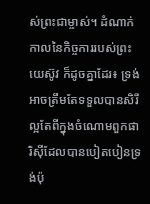ស់ព្រះជាម្ចាស់។ ដំណាក់កាលនៃកិច្ចការរបស់ព្រះយេស៊ូវ ក៏ដូចគ្នាដែរ៖ ទ្រង់អាចត្រឹមតែទទួលបានសិរីល្អតែពីក្នុងចំណោមពួកផារិស៊ីដែលបានបៀតបៀនទ្រង់ប៉ុ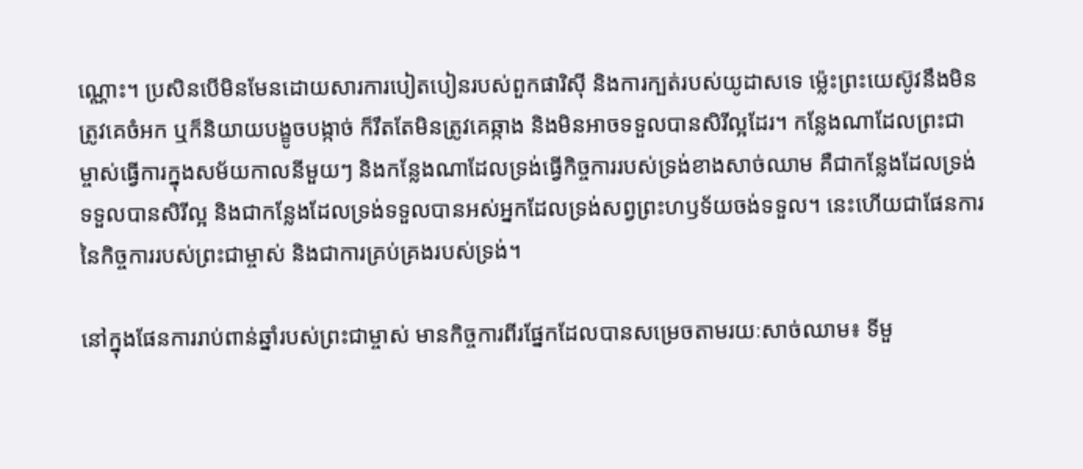ណ្ណោះ។ ប្រសិនបើមិនមែនដោយសារការបៀតបៀនរបស់ពួកផារិស៊ី និងការក្បត់របស់យូដាសទេ ម្ល៉េះព្រះយេស៊ូវនឹងមិនត្រូវគេចំអក ឬក៏និយាយបង្ខូចបង្កាច់ ក៏រឹតតែមិនត្រូវគេឆ្កាង និងមិនអាចទទួលបានសិរីល្អដែរ។ កន្លែងណាដែលព្រះជាម្ចាស់ធ្វើការក្នុងសម័យកាលនីមួយៗ និងកន្លែងណាដែលទ្រង់ធ្វើកិច្ចការរបស់ទ្រង់ខាងសាច់ឈាម គឺជាកន្លែងដែលទ្រង់ទទួលបានសិរីល្អ និងជាកន្លែងដែលទ្រង់ទទួលបានអស់អ្នកដែលទ្រង់សព្វព្រះហឫទ័យចង់ទទួល។ នេះហើយជាផែនការនៃកិច្ចការរបស់ព្រះជាម្ចាស់ និងជាការគ្រប់គ្រងរបស់ទ្រង់។

នៅក្នុងផែនការរាប់ពាន់ឆ្នាំរបស់ព្រះជាម្ចាស់ មានកិច្ចការពីរផ្នែកដែលបានសម្រេចតាមរយៈសាច់ឈាម៖ ទីមួ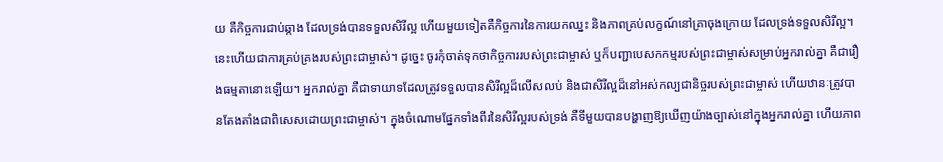យ គឺកិច្ចការជាប់ឆ្កាង ដែលទ្រង់បានទទួលសិរីល្អ ហើយមួយទៀតគឺកិច្ចការនៃការយកឈ្នះ និងភាពគ្រប់លក្ខណ៍នៅគ្រាចុងក្រោយ ដែលទ្រង់ទទួលសិរីល្អ។ នេះហើយជាការគ្រប់គ្រងរបស់ព្រះជាម្ចាស់។ ដូច្នេះ ចូរកុំចាត់ទុកថាកិច្ចការរបស់ព្រះជាម្ចាស់ ឬក៏បញ្ជាបេសកកម្មរបស់ព្រះជាម្ចាស់សម្រាប់អ្នករាល់គ្នា គឺជារឿងធម្មតានោះឡើយ។ អ្នករាល់គ្នា គឺជាទាយាទដែលត្រូវទទួលបានសិរីល្អដ៏លើសលប់ និងជាសិរីល្អដ៏នៅអស់កល្បជានិច្ចរបស់ព្រះជាម្ចាស់ ហើយឋានៈត្រូវបានតែងតាំងជាពិសេសដោយព្រះជាម្ចាស់។ ក្នុងចំណោមផ្នែកទាំងពីរនៃសិរីល្អរបស់ទ្រង់ គឺទីមួយបានបង្ហាញឱ្យឃើញយ៉ាងច្បាស់នៅក្នុងអ្នករាល់គ្នា ហើយភាព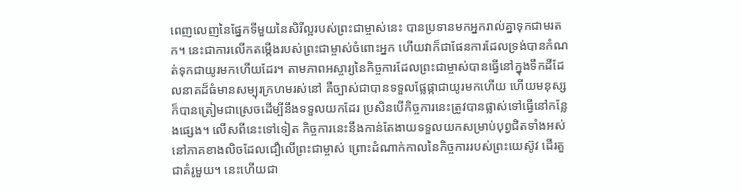ពេញលេញនៃផ្នែកទីមួយនៃសិរីល្អរបស់ព្រះជាម្ចាស់នេះ បានប្រទានមកអ្នករាល់គ្នាទុកជាមរតក។ នេះជាការលើកតម្កើងរបស់ព្រះជាម្ចាស់ចំពោះអ្នក ហើយវាក៏ជាផែនការដែលទ្រង់បានកំណត់ទុកជាយូរមកហើយដែរ។ តាមភាពអស្ចារ្យនៃកិច្ចការដែលព្រះជាម្ចាស់បានធ្វើនៅក្នុងទឹកដីដែលនាគដ៏ធំមានសម្បុរក្រហមរស់នៅ គឺច្បាស់ជាបានទទួលផ្លែផ្កាជាយូរមកហើយ ហើយមនុស្សក៏បានត្រៀមជាស្រេចដើម្បីនឹងទទួលយកដែរ ប្រសិនបើកិច្ចការនេះត្រូវបានផ្លាស់ទៅធ្វើនៅកន្លែងផ្សេង។ លើសពីនេះទៅទៀត កិច្ចការនេះនឹងកាន់តែងាយទទួលយកសម្រាប់បុព្វជិតទាំងអស់នៅភាគខាងលិចដែលជឿលើព្រះជាម្ចាស់ ព្រោះដំណាក់កាលនៃកិច្ចការរបស់ព្រះយេស៊ូវ ដើរតួជាគំរូមួយ។ នេះហើយជា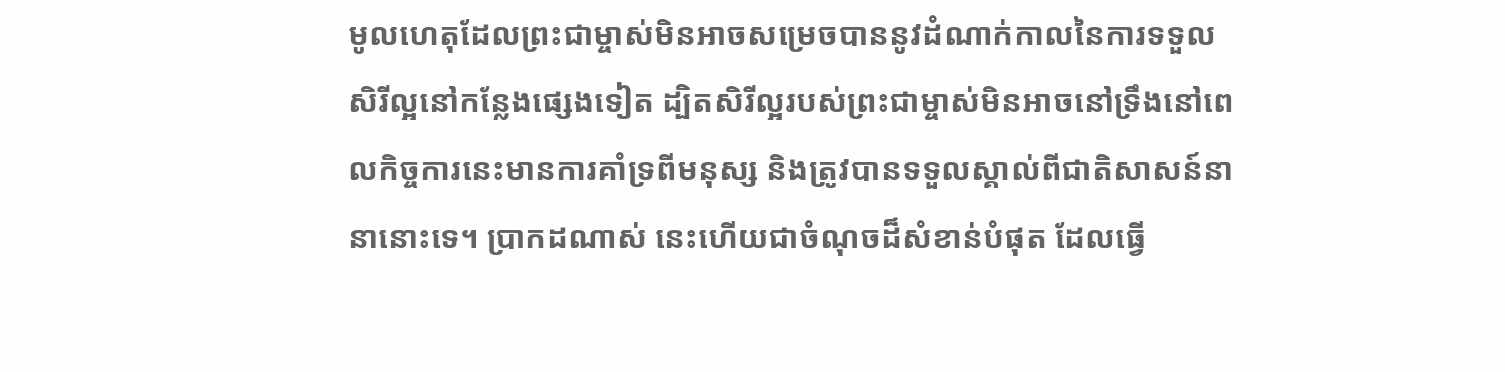មូលហេតុដែលព្រះជាម្ចាស់មិនអាចសម្រេចបាននូវដំណាក់កាលនៃការទទួលសិរីល្អនៅកន្លែងផ្សេងទៀត ដ្បិតសិរីល្អរបស់ព្រះជាម្ចាស់មិនអាចនៅទ្រឹងនៅពេលកិច្ចការនេះមានការគាំទ្រពីមនុស្ស និងត្រូវបានទទួលស្គាល់ពីជាតិសាសន៍នានានោះទេ។ ប្រាកដណាស់ នេះហើយជាចំណុចដ៏សំខាន់បំផុត ដែលធ្វើ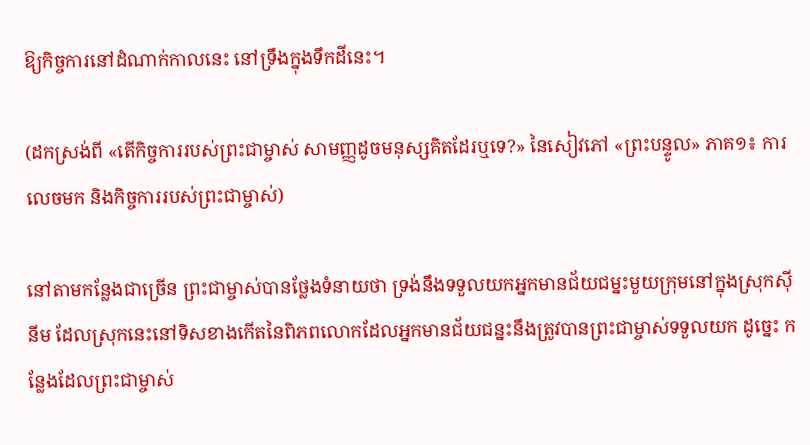ឱ្យកិច្ចការនៅដំណាក់កាលនេះ នៅទ្រឹងក្នុងទឹកដីនេះ។

(ដកស្រង់ពី «តើកិច្ចការរបស់ព្រះជាម្ចាស់ សាមញ្ញដូចមនុស្សគិតដែរឬទេ?» នៃសៀវភៅ «ព្រះបន្ទូល» ភាគ១៖ ការលេចមក និងកិច្ចការរបស់ព្រះជាម្ចាស់)

នៅតាមកន្លែងជាច្រើន ព្រះជាម្ចាស់បានថ្លែងទំនាយថា ទ្រង់នឹងទទួលយកអ្នកមានជ័យជម្នះមួយក្រុមនៅក្នុងស្រុកស៊ីនីម ដែលស្រុកនេះនៅទិសខាងកើតនៃពិភពលោកដែលអ្នកមានជ័យជន្នះនឹងត្រូវបានព្រះជាម្ចាស់ទទួលយក ដូច្នេះ កន្លែងដែលព្រះជាម្ចាស់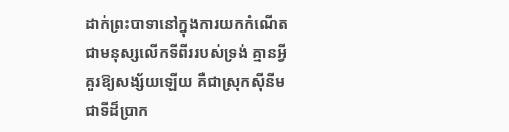ដាក់ព្រះបាទានៅក្នុងការយកកំណើតជាមនុស្សលើកទីពីររបស់ទ្រង់ គ្មានអ្វីគួរឱ្យសង្ស័យឡើយ គឺជាស្រុកស៊ីនីម ជាទីដ៏ប្រាក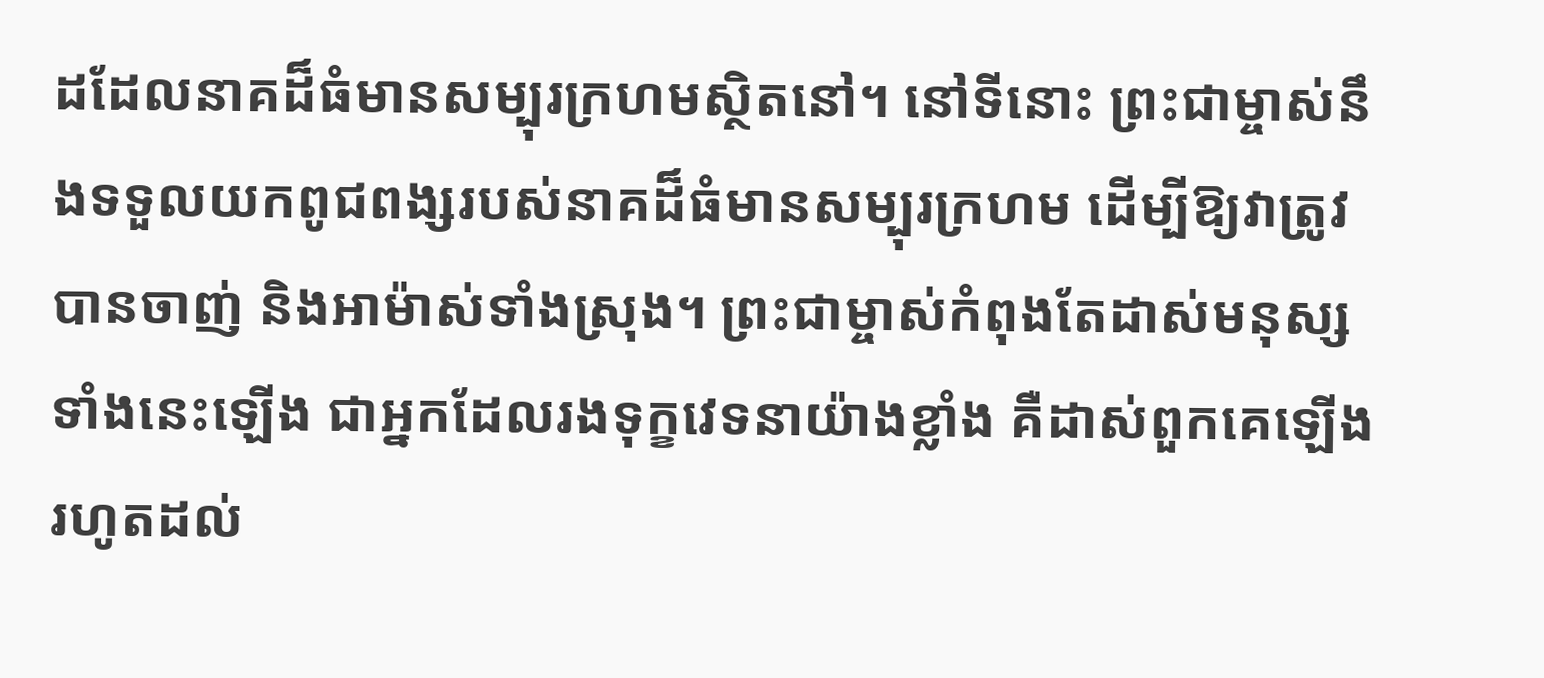ដដែលនាគដ៏ធំមានសម្បុរក្រហមស្ថិតនៅ។ នៅទីនោះ ព្រះជាម្ចាស់នឹងទទួលយកពូជពង្សរបស់នាគដ៏ធំមានសម្បុរក្រហម ដើម្បីឱ្យវាត្រូវបានចាញ់ និងអាម៉ាស់ទាំងស្រុង។ ព្រះជាម្ចាស់កំពុងតែដាស់មនុស្សទាំងនេះឡើង ជាអ្នកដែលរងទុក្ខវេទនាយ៉ាងខ្លាំង គឺដាស់ពួកគេឡើង រហូតដល់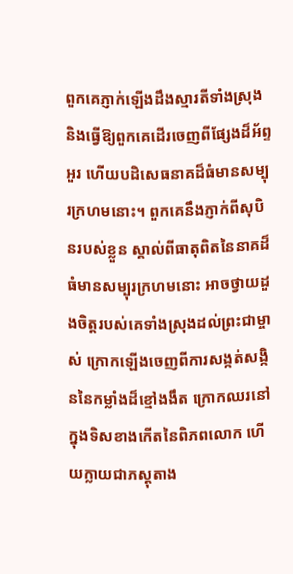ពួកគេភ្ញាក់ឡើងដឹងស្មារតីទាំងស្រុង និងធ្វើឱ្យពួកគេដើរចេញពីផ្សែងដ៏អ័ព្ទអួរ ហើយបដិសេធនាគដ៏ធំមានសម្បុរក្រហមនោះ។ ពួកគេនឹងភ្ញាក់ពីសុបិនរបស់ខ្លួន ស្គាល់ពីធាតុពិតនៃនាគដ៏ធំមានសម្បុរក្រហមនោះ អាចថ្វាយដួងចិត្តរបស់គេទាំងស្រុងដល់ព្រះជាម្ចាស់ ក្រោកឡើងចេញពីការសង្កត់សង្កិននៃកម្លាំងដ៏ខ្មៅងងឹត ក្រោកឈរនៅក្នុងទិសខាងកើតនៃពិភពលោក ហើយក្លាយជាភស្តុតាង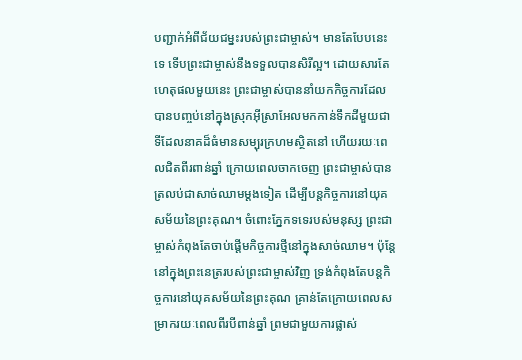បញ្ជាក់អំពីជ័យជម្នះរបស់ព្រះជាម្ចាស់។ មានតែបែបនេះទេ ទើបព្រះជាម្ចាស់នឹងទទួលបានសិរីល្អ។ ដោយសារតែហេតុផលមួយនេះ ព្រះជាម្ចាស់បាននាំយកកិច្ចការដែលបានបញ្ចប់នៅក្នុងស្រុកអ៊ីស្រាអែលមកកាន់ទឹកដីមួយជាទីដែលនាគដ៏ធំមានសម្បុរក្រហមស្ថិតនៅ ហើយរយៈពេលជិតពីរពាន់ឆ្នាំ ក្រោយពេលចាកចេញ ព្រះជាម្ចាស់បានត្រលប់ជាសាច់ឈាមម្ដងទៀត ដើម្បីបន្តកិច្ចការនៅយុគសម័យនៃព្រះគុណ។ ចំពោះភ្នែកទទេរបស់មនុស្ស ព្រះជាម្ចាស់កំពុងតែចាប់ផ្ដើមកិច្ចការថ្មីនៅក្នុងសាច់ឈាម។ ប៉ុន្តែ នៅក្នុងព្រះនេត្ររបស់ព្រះជាម្ចាស់វិញ ទ្រង់កំពុងតែបន្តកិច្ចការនៅយុគសម័យនៃព្រះគុណ គ្រាន់តែក្រោយពេលសម្រាករយៈពេលពីរបីពាន់ឆ្នាំ ព្រមជាមួយការផ្លាស់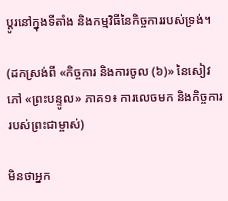ប្ដូរនៅក្នុងទីតាំង និងកម្មវិធីនៃកិច្ចការរបស់ទ្រង់។

(ដកស្រង់ពី «កិច្ចការ និងការចូល (៦)» នៃសៀវភៅ «ព្រះបន្ទូល» ភាគ១៖ ការលេចមក និងកិច្ចការរបស់ព្រះជាម្ចាស់)

មិនថាអ្នក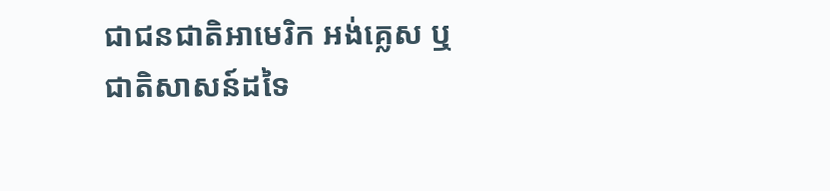ជាជនជាតិអាមេរិក អង់គ្លេស ឬជាតិសាសន៍ដទៃ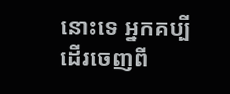នោះទេ អ្នកគប្បីដើរចេញពី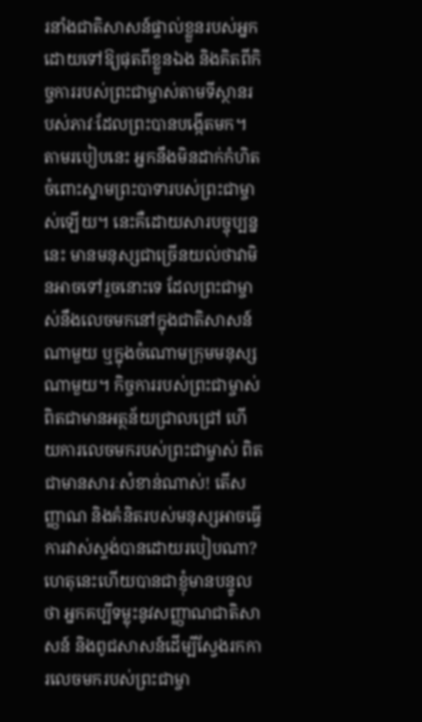រនាំងជាតិសាសន៍ផ្ទាល់ខ្លួនរបស់អ្នក ដោយទៅឱ្យផុតពីខ្លួនឯង និងគិតពីកិច្ចការរបស់ព្រះជាម្ចាស់តាមទីស្ថានរបស់ភាវៈដែលព្រះបានបង្កើតមក។ តាមរបៀបនេះ អ្នកនឹងមិនដាក់កំហិតចំពោះស្នាមព្រះបាទារបស់ព្រះជាម្ចាស់ឡើយ។ នេះគឺដោយសារបច្ចុប្បន្ននេះ មានមនុស្សជាច្រើនយល់ថាវាមិនអាចទៅរួចនោះទេ ដែលព្រះជាម្ចាស់នឹងលេចមកនៅក្នុងជាតិសាសន៍ណាមួយ ឬក្នុងចំណោមក្រុមមនុស្សណាមួយ។ កិច្ចការរបស់ព្រះជាម្ចាស់ ពិតជាមានអត្ថន័យជ្រាលជ្រៅ ហើយការលេចមករបស់ព្រះជាម្ចាស់ ពិតជាមានសារៈសំខាន់ណាស់! តើសញ្ញាណ និងគំនិតរបស់មនុស្សអាចធ្វើការវាស់ស្ទង់បានដោយរបៀបណា? ហេតុនេះហើយបានជាខ្ញុំមានបន្ទូលថា អ្នកគប្បីទម្លុះនូវសញ្ញាណជាតិសាសន៍ និងពូជសាសន៍ដើម្បីស្វែងរកការលេចមករបស់ព្រះជាម្ចា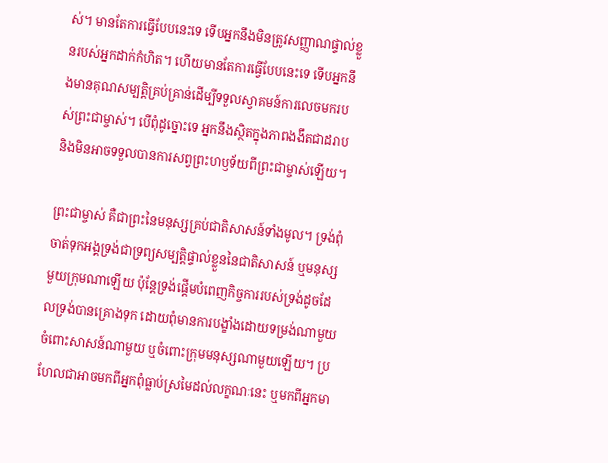ស់។ មានតែការធ្វើបែបនេះទេ ទើបអ្នកនឹងមិនត្រូវសញ្ញាណផ្ទាល់ខ្លួនរបស់អ្នកដាក់កំហិត។ ហើយមានតែការធ្វើបែបនេះទេ ទើបអ្នកនឹងមានគុណសម្បត្តិគ្រប់គ្រាន់ដើម្បីទទួលស្វាគមន៍ការលេចមករបស់ព្រះជាម្ចាស់។ បើពុំដូច្នោះទេ អ្នកនឹងស្ថិតក្នុងភាពងងឹតជាដរាប និងមិនអាចទទួលបានការសព្វព្រះហឫទ័យពីព្រះជាម្ចាស់ឡើយ។

ព្រះជាម្ចាស់ គឺជាព្រះនៃមនុស្សគ្រប់ជាតិសាសន៍ទាំងមូល។ ទ្រង់ពុំចាត់ទុកអង្គទ្រង់ជាទ្រព្យសម្បត្តិផ្ទាល់ខ្លួននៃជាតិសាសន៍ ឬមនុស្សមួយក្រុមណាឡើយ ប៉ុន្តែទ្រង់ផ្តើមបំពេញកិច្ចការរបស់ទ្រង់ដូចដែលទ្រង់បានគ្រោងទុក ដោយពុំមានការបង្ខាំងដោយទម្រង់ណាមួយ ចំពោះសាសន៍ណាមួយ ឬចំពោះក្រុមមនុស្សណាមួយឡើយ។ ប្រហែលជាអាចមកពីអ្នកពុំធ្លាប់ស្រមៃដល់លក្ខណៈនេះ ឬមកពីអ្នកមា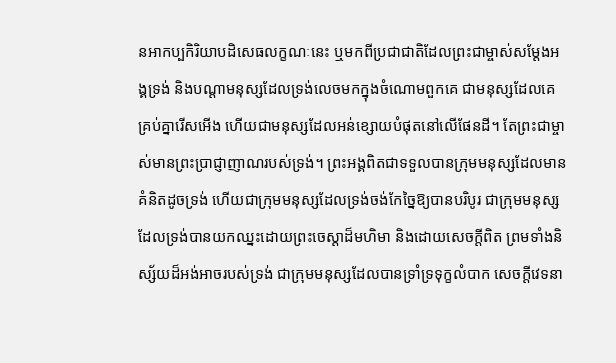នអាកប្បកិរិយាបដិសេធលក្ខណៈនេះ ឬមកពីប្រជាជាតិដែលព្រះជាម្ចាស់សម្ដែងអង្គទ្រង់ និងបណ្ដាមនុស្សដែលទ្រង់លេចមកក្នុងចំណោមពួកគេ ជាមនុស្សដែលគេគ្រប់គ្នារើសអើង ហើយជាមនុស្សដែលអន់ខ្សោយបំផុតនៅលើផែនដី។ តែព្រះជាម្ចាស់មានព្រះប្រាជ្ញាញាណរបស់ទ្រង់។ ព្រះអង្គពិតជាទទួលបានក្រុមមនុស្សដែលមានគំនិតដូចទ្រង់ ហើយជាក្រុមមនុស្សដែលទ្រង់ចង់កែច្នៃឱ្យបានបរិបូរ ជាក្រុមមនុស្សដែលទ្រង់បានយកឈ្នះដោយព្រះចេស្ដាដ៏មហិមា និងដោយសេចក្ដីពិត ព្រមទាំងនិស្ស័យដ៏អង់អាចរបស់ទ្រង់ ជាក្រុមមនុស្សដែលបានទ្រាំទ្រទុក្ខលំបាក សេចក្ដីវេទនា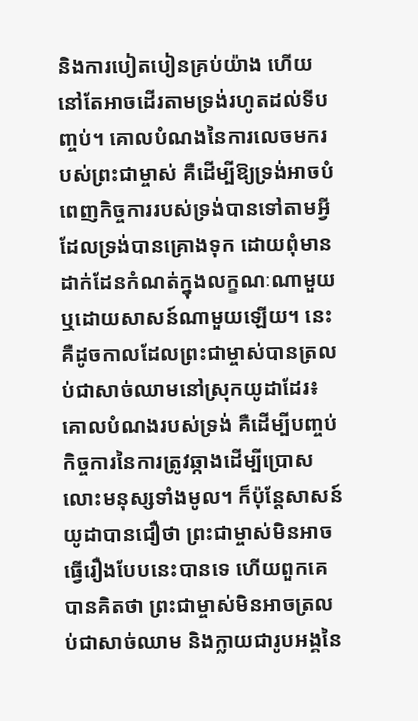និងការបៀតបៀនគ្រប់យ៉ាង ហើយនៅតែអាចដើរតាមទ្រង់រហូតដល់ទីបញ្ចប់។ គោលបំណងនៃការលេចមករបស់ព្រះជាម្ចាស់ គឺដើម្បីឱ្យទ្រង់អាចបំពេញកិច្ចការរបស់ទ្រង់បានទៅតាមអ្វីដែលទ្រង់បានគ្រោងទុក ដោយពុំមានដាក់ដែនកំណត់ក្នុងលក្ខណៈណាមួយ ឬដោយសាសន៍ណាមួយឡើយ។ នេះគឺដូចកាលដែលព្រះជាម្ចាស់បានត្រលប់ជាសាច់ឈាមនៅស្រុកយូដាដែរ៖ គោលបំណងរបស់ទ្រង់ គឺដើម្បីបញ្ចប់កិច្ចការនៃការត្រូវឆ្កាងដើម្បីប្រោសលោះមនុស្សទាំងមូល។ ក៏ប៉ុន្តែសាសន៍យូដាបានជឿថា ព្រះជាម្ចាស់មិនអាចធ្វើរឿងបែបនេះបានទេ ហើយពួកគេបានគិតថា ព្រះជាម្ចាស់មិនអាចត្រលប់ជាសាច់ឈាម និងក្លាយជារូបអង្គនៃ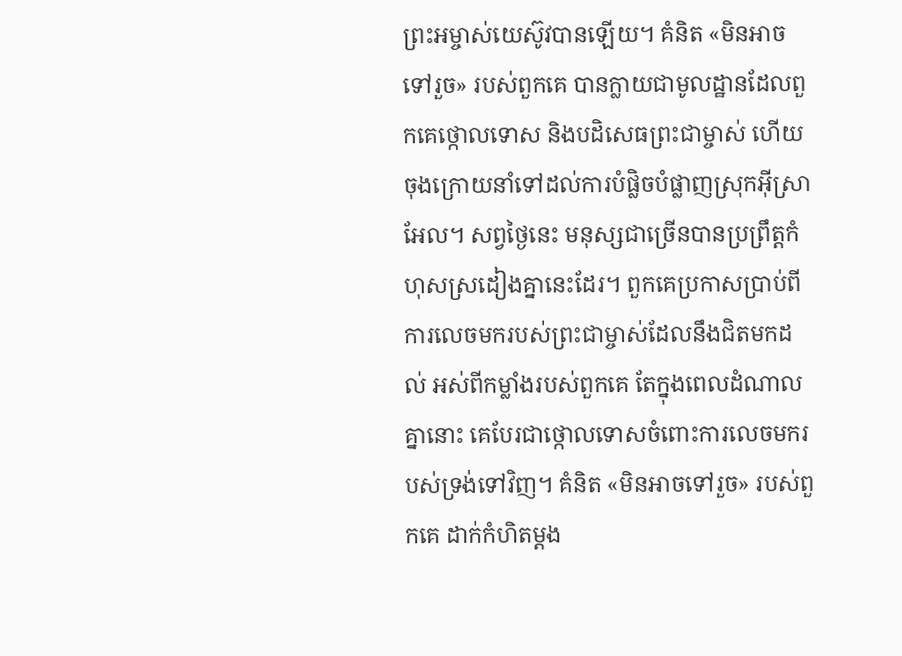ព្រះអម្ចាស់យេស៊ូវបានឡើយ។ គំនិត «មិនអាចទៅរួច» របស់ពួកគេ បានក្លាយជាមូលដ្ឋានដែលពួកគេថ្កោលទោស និងបដិសេធព្រះជាម្ចាស់ ហើយចុងក្រោយនាំទៅដល់ការបំផ្លិចបំផ្លាញស្រុកអ៊ីស្រាអែល។ សព្វថ្ងៃនេះ មនុស្សជាច្រើនបានប្រព្រឹត្តកំហុសស្រដៀងគ្នានេះដែរ។ ពួកគេប្រកាសប្រាប់ពីការលេចមករបស់ព្រះជាម្ចាស់ដែលនឹងជិតមកដល់ អស់ពីកម្លាំងរបស់ពួកគេ តែក្នុងពេលដំណាលគ្នានោះ គេបែរជាថ្កោលទោសចំពោះការលេចមករបស់ទ្រង់ទៅវិញ។ គំនិត «មិនអាចទៅរួច» របស់ពួកគេ ដាក់កំហិតម្ដង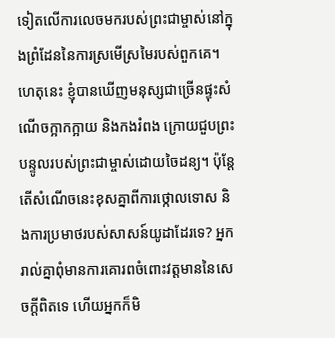ទៀតលើការលេចមករបស់ព្រះជាម្ចាស់នៅក្នុងព្រំដែននៃការស្រមើស្រមៃរបស់ពួកគេ។ ហេតុនេះ ខ្ញុំបានឃើញមនុស្សជាច្រើនផ្ទុះសំណើចក្អាកក្អាយ និងកងរំពង ក្រោយជួបព្រះបន្ទូលរបស់ព្រះជាម្ចាស់ដោយចៃដន្យ។ ប៉ុន្តែតើសំណើចនេះខុសគ្នាពីការថ្កោលទោស និងការប្រមាថរបស់សាសន៍យូដាដែរទេ? អ្នករាល់គ្នាពុំមានការគោរពចំពោះវត្តមាននៃសេចក្តីពិតទេ ហើយអ្នកក៏មិ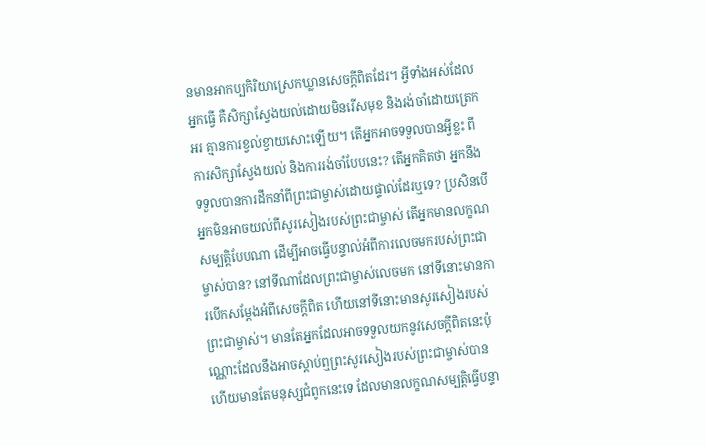នមានអាកប្បកិរិយាស្រេកឃ្លានសេចក្ដីពិតដែរ។ អ្វីទាំងអស់ដែលអ្នកធ្វើ គឺសិក្សាស្វែងយល់ដោយមិនរើសមុខ និងរង់ចាំដោយត្រេកអរ គ្មានការខ្វល់ខ្វាយសោះឡើយ។ តើអ្នកអាចទទួលបានអ្វីខ្លះ ពីការសិក្សាស្វែងយល់ និងការរង់ចាំបែបនេះ? តើអ្នកគិតថា អ្នកនឹងទទួលបានការដឹកនាំពីព្រះជាម្ចាស់ដោយផ្ទាល់ដែរឬទេ? ប្រសិនបើអ្នកមិនអាចយល់ពីសូរសៀងរបស់ព្រះជាម្ចាស់ តើអ្នកមានលក្ខណសម្បត្តិបែបណា ដើម្បីអាចធ្វើបន្ទាល់អំពីការលេចមករបស់ព្រះជាម្ចាស់បាន? នៅទីណាដែលព្រះជាម្ចាស់លេចមក នៅទីនោះមានការបើកសម្តែងអំពីសេចក្តីពិត ហើយនៅទីនោះមានសូរសៀងរបស់ព្រះជាម្ចាស់។ មានតែអ្នកដែលអាចទទួលយកនូវសេចក្តីពិតនេះប៉ុណ្ណោះដែលនឹងអាចស្ដាប់ឮព្រះសូរសៀងរបស់ព្រះជាម្ចាស់បាន ហើយមានតែមនុស្សជំពូកនេះទេ ដែលមានលក្ខណសម្បត្តិធ្វើបន្ទា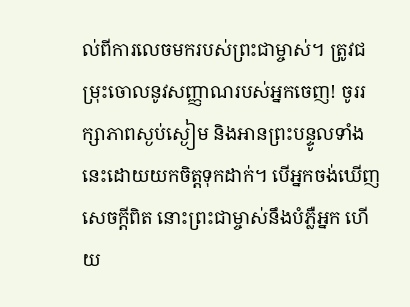ល់ពីការលេចមករបស់ព្រះជាម្ចាស់។ ត្រូវជម្រុះចោលនូវសញ្ញាណរបស់អ្នកចេញ! ចូររក្សាភាពស្ងប់ស្ងៀម និងអានព្រះបន្ទូលទាំងនេះដោយយកចិត្តទុកដាក់។ បើអ្នកចង់ឃើញសេចក្តីពិត នោះព្រះជាម្ចាស់នឹងបំភ្លឺអ្នក ហើយ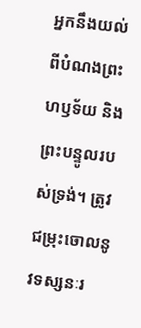អ្នកនឹងយល់ពីបំណងព្រះហឫទ័យ និងព្រះបន្ទូលរបស់ទ្រង់។ ត្រូវជម្រុះចោលនូវទស្សនៈរ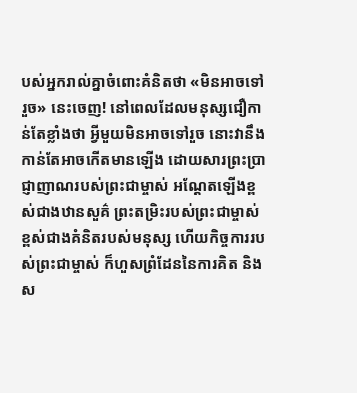បស់អ្នករាល់គ្នាចំពោះគំនិតថា «មិនអាចទៅរួច» នេះចេញ! នៅពេលដែលមនុស្សជឿកាន់តែខ្លាំងថា អ្វីមួយមិនអាចទៅរួច នោះវានឹងកាន់តែអាចកើតមានឡើង ដោយសារព្រះប្រាជ្ញាញាណរបស់ព្រះជាម្ចាស់ អណ្ដែតឡើងខ្ពស់ជាងឋានសួគ៌ ព្រះតម្រិះរបស់ព្រះជាម្ចាស់ ខ្ពស់ជាងគំនិតរបស់មនុស្ស ហើយកិច្ចការរបស់ព្រះជាម្ចាស់ ក៏ហួសព្រំដែននៃការគិត និងស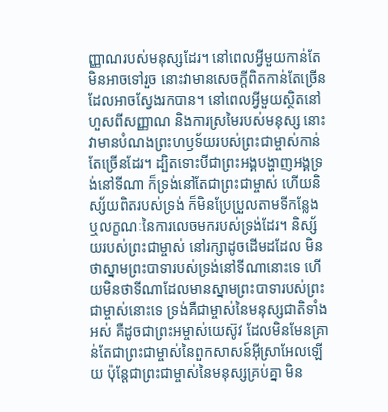ញ្ញាណរបស់មនុស្សដែរ។ នៅពេលអ្វីមួយកាន់តែមិនអាចទៅរួច នោះវាមានសេចក្តីពិតកាន់តែច្រើនដែលអាចស្វែងរកបាន។ នៅពេលអ្វីមួយស្ថិតនៅហួសពីសញ្ញាណ និងការស្រមៃរបស់មនុស្ស នោះវាមានបំណងព្រះហឫទ័យរបស់ព្រះជាម្ចាស់កាន់តែច្រើនដែរ។ ដ្បិតទោះបីជាព្រះអង្គបង្ហាញអង្គទ្រង់នៅទីណា ក៏ទ្រង់នៅតែជាព្រះជាម្ចាស់ ហើយនិស្ស័យពិតរបស់ទ្រង់ ក៏មិនប្រែប្រួលតាមទីកន្លែង ឬលក្ខណៈនៃការលេចមករបស់ទ្រង់ដែរ។ និស្ស័យរបស់ព្រះជាម្ចាស់ នៅរក្សាដូចដើមដដែល មិនថាស្នាមព្រះបាទារបស់ទ្រង់នៅទីណានោះទេ ហើយមិនថាទីណាដែលមានស្នាមព្រះបាទារបស់ព្រះជាម្ចាស់នោះទេ ទ្រង់គឺជាម្ចាស់នៃមនុស្សជាតិទាំងអស់ គឺដូចជាព្រះអម្ចាស់យេស៊ូវ ដែលមិនមែនគ្រាន់តែជាព្រះជាម្ចាស់នៃពួកសាសន៍អ៊ីស្រាអែលឡើយ ប៉ុន្តែជាព្រះជាម្ចាស់នៃមនុស្សគ្រប់គ្នា មិន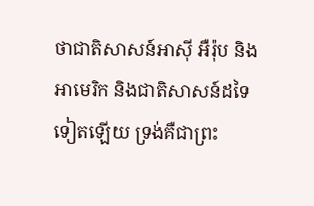ថាជាតិសាសន៍អាស៊ី អឺរ៉ុប និងអាមេរិក និងជាតិសាសន៍ដទៃទៀតឡើយ ទ្រង់គឺជាព្រះ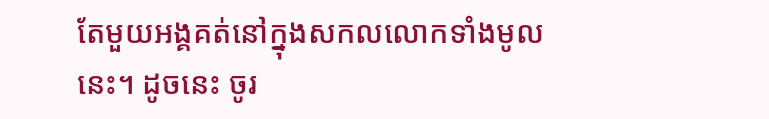តែមួយអង្គគត់នៅក្នុងសកលលោកទាំងមូលនេះ។ ដូចនេះ ចូរ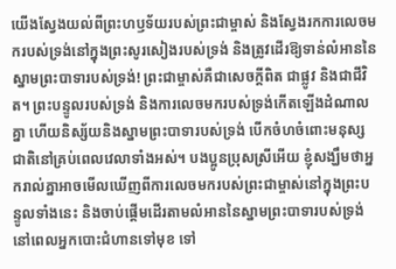យើងស្វែងយល់ពីព្រះហឫទ័យរបស់ព្រះជាម្ចាស់ និងស្វែងរកការលេចមករបស់ទ្រង់នៅក្នុងព្រះសូរសៀងរបស់ទ្រង់ និងត្រូវដើរឱ្យទាន់លំអាននៃស្នាមព្រះបាទារបស់ទ្រង់! ព្រះជាម្ចាស់គឺជាសេចក្តីពិត ជាផ្លូវ និងជាជីវិត។ ព្រះបន្ទូលរបស់ទ្រង់ និងការលេចមករបស់ទ្រង់កើតឡើងដំណាលគ្នា ហើយនិស្ស័យនិងស្នាមព្រះបាទារបស់ទ្រង់ បើកចំហចំពោះមនុស្សជាតិនៅគ្រប់ពេលវេលាទាំងអស់។ បងប្អូនប្រុសស្រីអើយ ខ្ញុំសង្ឃឹមថាអ្នករាល់គ្នាអាចមើលឃើញពីការលេចមករបស់ព្រះជាម្ចាស់នៅក្នុងព្រះបន្ទូលទាំងនេះ និងចាប់ផ្ដើមដើរតាមលំអាននៃស្នាមព្រះបាទារបស់ទ្រង់នៅពេលអ្នកបោះជំហានទៅមុខ ទៅ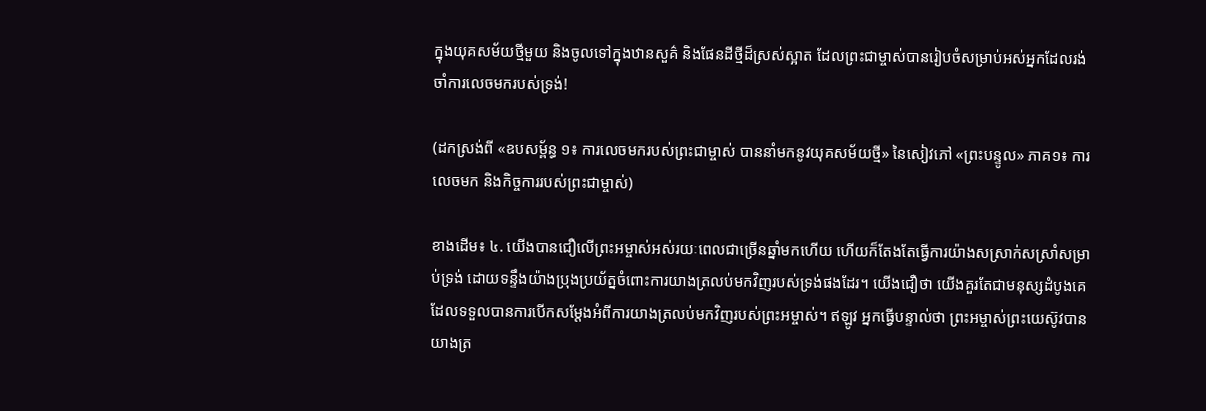ក្នុងយុគសម័យថ្មីមួយ និងចូលទៅក្នុងឋានសួគ៌ និងផែនដីថ្មីដ៏ស្រស់ស្អាត ដែលព្រះជាម្ចាស់បានរៀបចំសម្រាប់អស់អ្នកដែលរង់ចាំការលេចមករបស់ទ្រង់!

(ដកស្រង់ពី «ឧបសម្ព័ន្ធ ១៖ ការលេចមករបស់ព្រះជាម្ចាស់ បាននាំមកនូវយុគសម័យថ្មី» នៃសៀវភៅ «ព្រះបន្ទូល» ភាគ១៖ ការលេចមក និងកិច្ចការរបស់ព្រះជាម្ចាស់)

ខាងដើម៖ ៤. យើងបានជឿលើព្រះអម្ចាស់អស់រយៈពេលជាច្រើនឆ្នាំមកហើយ ហើយក៏តែងតែធ្វើការយ៉ាងសស្រាក់សស្រាំសម្រាប់ទ្រង់ ដោយទន្ទឹងយ៉ាងប្រុងប្រយ័ត្នចំពោះការយាងត្រលប់មកវិញរបស់ទ្រង់ផងដែរ។ យើងជឿថា យើងគួរតែជាមនុស្សដំបូងគេដែលទទួលបានការបើកសម្ដែងអំពីការយាងត្រលប់មកវិញរបស់ព្រះអម្ចាស់។ ឥឡូវ អ្នកធ្វើបន្ទាល់ថា ព្រះអម្ចាស់ព្រះយេស៊ូវបានយាងត្រ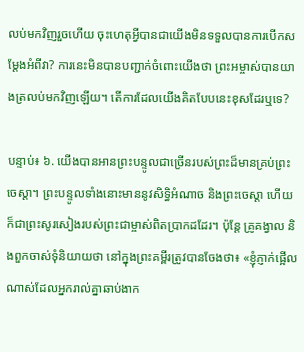លប់មកវិញរួចហើយ ចុះហេតុអ្វីបានជាយើងមិនទទួលបានការបើកសម្ដែងអំពីវា? ការនេះមិនបានបញ្ជាក់ចំពោះយើងថា ព្រះអម្ចាស់បានយាងត្រលប់មកវិញឡើយ។ តើការដែលយើងគិតបែបនេះខុសដែរឬទេ?

បន្ទាប់៖ ៦. យើងបានអានព្រះបន្ទូលជាច្រើនរបស់ព្រះដ៏មានគ្រប់ព្រះចេស្ដា។ ព្រះបន្ទូលទាំងនោះមាននូវសិទ្ធិអំណាច និងព្រះចេស្ដា ហើយក៏ជាព្រះសូរសៀងរបស់ព្រះជាម្ចាស់ពិតប្រាកដដែរ។ ប៉ុន្តែ គ្រូគង្វាល និងពួកចាស់ទុំនិយាយថា នៅក្នុងព្រះគម្ពីរត្រូវបានចែងថា៖ «ខ្ញុំភ្ញាក់ផ្អើលណាស់ដែលអ្នករាល់គ្នាឆាប់ងាក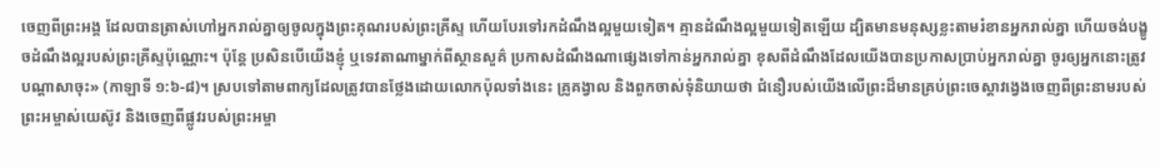ចេញពីព្រះអង្គ ដែលបានត្រាស់ហៅអ្នករាល់គ្នាឲ្យចូលក្នុងព្រះគុណរបស់ព្រះគ្រីស្ទ ហើយបែរទៅរកដំណឹងល្អមួយទៀត។ គ្មានដំណឹងល្អមួយទៀតឡើយ ដ្បិតមានមនុស្សខ្លះតាមរំខានអ្នករាល់គ្នា ហើយចង់បង្ខូចដំណឹងល្អរបស់ព្រះគ្រីស្ទប៉ុណ្ណោះ។ ប៉ុន្តែ ប្រសិនបើយើងខ្ញុំ ឬទេវតាណាម្នាក់ពីស្ថានសួគ៌ ប្រកាសដំណឹងណាផ្សេងទៅកាន់អ្នករាល់គ្នា ខុសពីដំណឹងដែលយើងបានប្រកាសប្រាប់អ្នករាល់គ្នា ចូរឲ្យអ្នកនោះត្រូវបណ្ដាសាចុះ» (កាឡាទី ១:៦-៨)។ ស្របទៅតាមពាក្យដែលត្រូវបានថ្លែងដោយលោកប៉ុលទាំងនេះ គ្រូគង្វាល និងពួកចាស់ទុំនិយាយថា ជំនឿរបស់យើងលើព្រះដ៏មានគ្រប់ព្រះចេស្ដាវង្វេងចេញពីព្រះនាមរបស់ព្រះអម្ចាស់យេស៊ូវ និងចេញពីផ្លូវរបស់ព្រះអម្ចា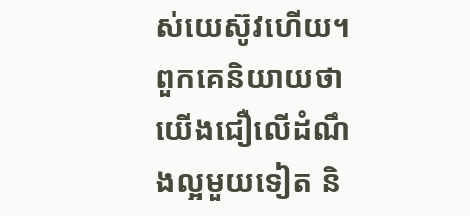ស់យេស៊ូវហើយ។ ពួកគេនិយាយថា យើងជឿលើដំណឹងល្អមួយទៀត និ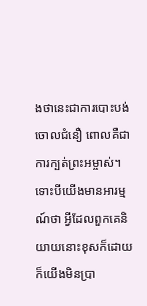ងថានេះជាការបោះបង់ចោលជំនឿ ពោលគឺជាការក្បត់ព្រះអម្ចាស់។ ទោះបីយើងមានអារម្មណ៍ថា អ្វីដែលពួកគេនិយាយនោះខុសក៏ដោយ ក៏យើងមិនប្រា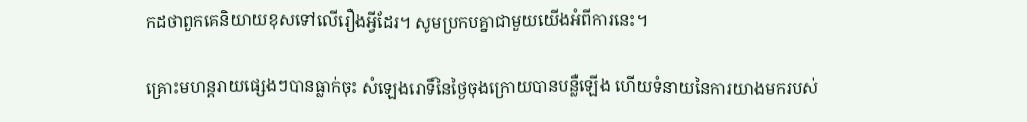កដថាពួកគេនិយាយខុសទៅលើរឿងអ្វីដែរ។ សូមប្រកបគ្នាជាមួយយើងអំពីការនេះ។

គ្រោះមហន្តរាយផ្សេងៗបានធ្លាក់ចុះ សំឡេងរោទិ៍នៃថ្ងៃចុងក្រោយបានបន្លឺឡើង ហើយទំនាយនៃការយាងមករបស់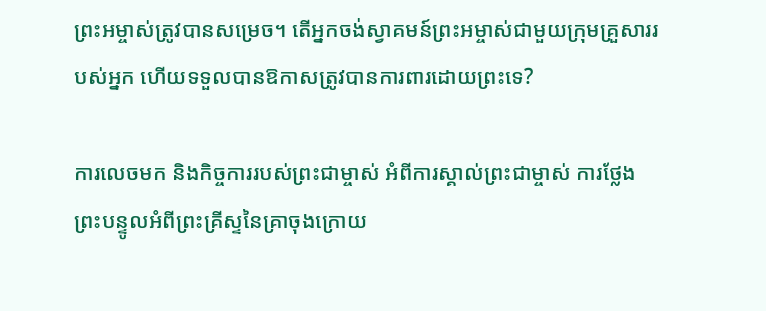ព្រះអម្ចាស់ត្រូវបានសម្រេច។ តើអ្នកចង់ស្វាគមន៍ព្រះអម្ចាស់ជាមួយក្រុមគ្រួសាររបស់អ្នក ហើយទទួលបានឱកាសត្រូវបានការពារដោយព្រះទេ?

ការលេចមក និងកិច្ចការរបស់ព្រះជាម្ចាស់ អំពីការស្គាល់ព្រះជាម្ចាស់ ការថ្លែងព្រះបន្ទូលអំពីព្រះគ្រីស្ទនៃគ្រាចុងក្រោយ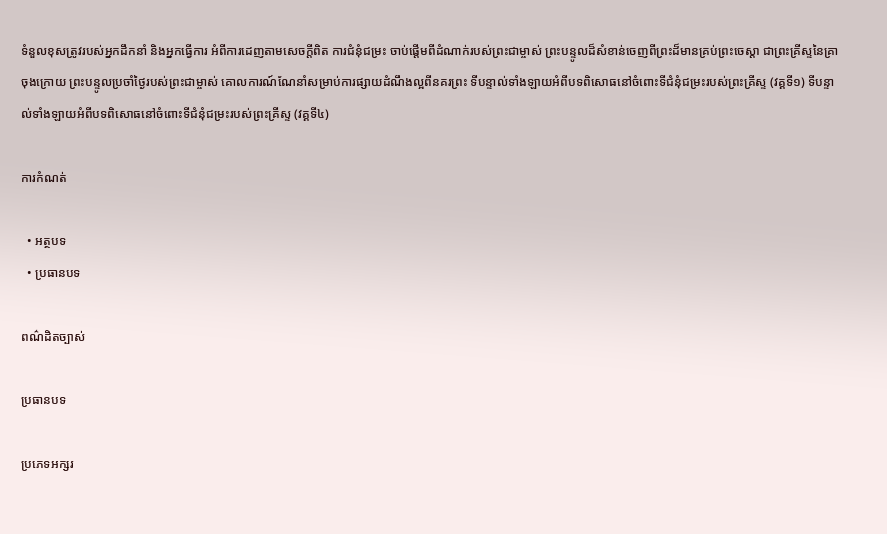ទំនួលខុសត្រូវរបស់អ្នកដឹកនាំ និងអ្នកធ្វើការ អំពីការដេញតាមសេចក្តីពិត ការជំនុំជម្រះ ចាប់ផ្ដើមពីដំណាក់របស់ព្រះជាម្ចាស់ ព្រះបន្ទូលដ៏សំខាន់ចេញពីព្រះដ៏មានគ្រប់ព្រះចេស្ដា ជាព្រះគ្រីស្ទនៃគ្រាចុងក្រោយ ព្រះបន្ទូលប្រចាំថ្ងៃរបស់ព្រះជាម្ចាស់ គោលការណ៍ណែនាំសម្រាប់ការផ្សាយដំណឹងល្អពីនគរព្រះ ទីបន្ទាល់ទាំងឡាយអំពីបទពិសោធនៅចំពោះទីជំនុំជម្រះរបស់ព្រះគ្រីស្ទ (វគ្គទី១) ទីបន្ទាល់ទាំងឡាយអំពីបទពិសោធនៅចំពោះទីជំនុំជម្រះរបស់ព្រះគ្រីស្ទ (វគ្គទី៤)

ការកំណត់

  • អត្ថបទ
  • ប្រធានបទ

ពណ៌ដិតច្បាស់

ប្រធានបទ

ប្រភេទអក្សរ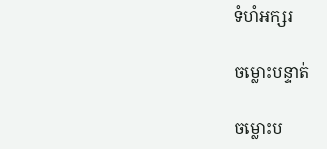ទំហំអក្សរ

ចម្លោះបន្ទាត់

ចម្លោះប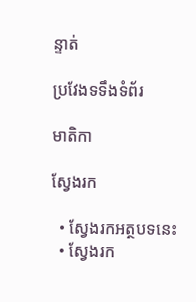ន្ទាត់

ប្រវែងទទឹងទំព័រ

មាតិកា

ស្វែងរក

  • ស្វែងរកអត្ថបទនេះ
  • ស្វែងរក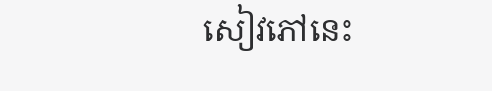សៀវភៅនេះ